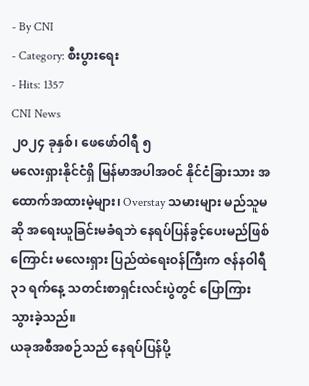- By CNI
- Category: စီးပွားရေး
- Hits: 1357
CNI News
၂၀၂၄ ခုနှစ်၊ ဖေဖော်ဝါရီ ၅
မလေးရှားနိုင်ငံရှိ မြန်မာအပါအဝင် နိုင်ငံခြားသား အထောက်အထားမဲ့များ၊ Overstay သမားများ မည်သူမဆို အရေးယူခြင်းမခံရဘဲ နေရပ်ပြန်ခွင့်ပေးမည်ဖြစ်ကြောင်း မလေးရှား ပြည်ထဲရေးဝန်ကြီးက ဇန်နဝါရီ ၃၁ ရက်နေ့ သတင်းစာရှင်းလင်းပွဲတွင် ပြောကြားသွားခဲ့သည်။
ယခုအစီအစဉ်သည် နေရပ်ပြန်ပို့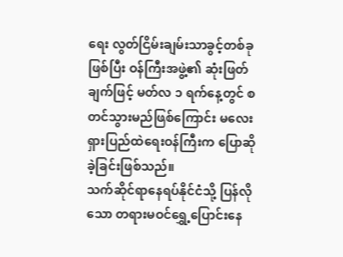ရေး လွတ်ငြိမ်းချမ်းသာခွင့်တစ်ခုဖြစ်ပြီး ဝန်ကြီးအဖွဲ့၏ ဆုံးဖြတ်ချက်ဖြင့် မတ်လ ၁ ရက်နေ့တွင် စတင်သွားမည်ဖြစ်ကြောင်း မလေးရှားပြည်ထဲရေးဝန်ကြီးက ပြောဆိုခဲ့ခြင်းဖြစ်သည်။
သက်ဆိုင်ရာနေရပ်နိုင်ငံသို့ ပြန်လိုသော တရားမဝင်ရွှေ့ပြောင်းနေ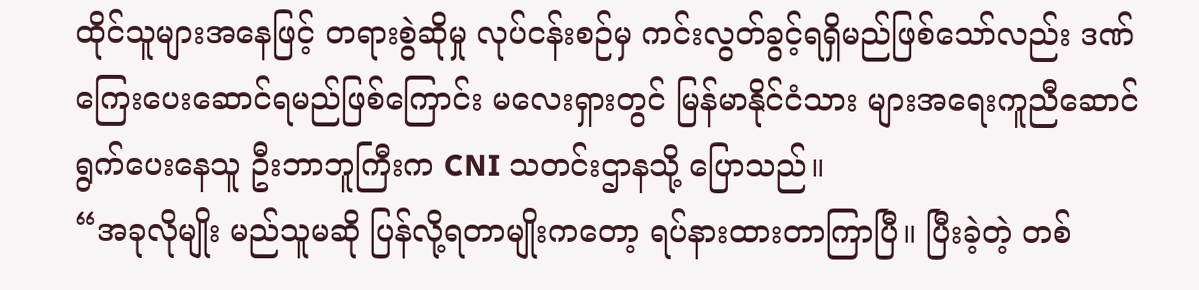ထိုင်သူများအနေဖြင့် တရားစွဲဆိုမှု လုပ်ငန်းစဉ်မှ ကင်းလွတ်ခွင့်ရရှိမည်ဖြစ်သော်လည်း ဒဏ်ကြေးပေးဆောင်ရမည်ဖြစ်ကြောင်း မလေးရှားတွင် မြန်မာနိုင်ငံသား များအရေးကူညီဆောင်ရွက်ပေးနေသူ ဦးဘာဘူကြီးက CNI သတင်းဌာနသို့ ပြောသည်။
“အခုလိုမျိုး မည်သူမဆို ပြန်လို့ရတာမျိုးကတော့ ရပ်နားထားတာကြာပြီ။ ပြီးခဲ့တဲ့ တစ်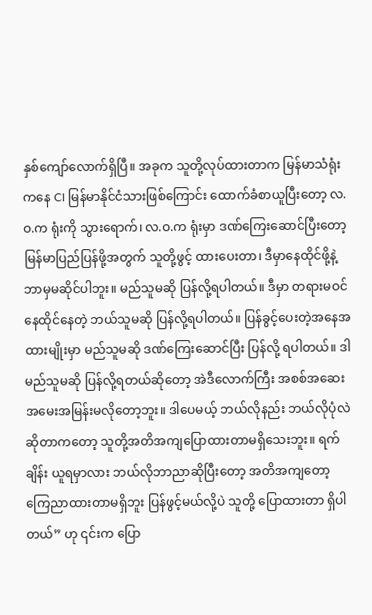နှစ်ကျော်လောက်ရှိပြီ။ အခုက သူတို့လုပ်ထားတာက မြန်မာသံရုံးကနေ CI မြန်မာနိုင်ငံသားဖြစ်ကြောင်း ထောက်ခံစာယူပြီးတော့ လ.ဝ.က ရုံးကို သွားရောက်၊ လ.ဝ.က ရုံးမှာ ဒဏ်ကြေးဆောင်ပြီးတော့ မြန်မာပြည်ပြန်ဖို့အတွက် သူတို့ဖွင့် ထားပေးတာ၊ ဒီမှာနေထိုင်ဖို့နဲ့ ဘာမှမဆိုင်ပါဘူး။ မည်သူမဆို ပြန်လို့ရပါတယ်။ ဒီမှာ တရားမဝင်နေထိုင်နေတဲ့ ဘယ်သူမဆို ပြန်လို့ရပါတယ်။ ပြန်ခွင့်ပေးတဲ့အနေအထားမျိုးမှာ မည်သူမဆို ဒဏ်ကြေးဆောင်ပြီး ပြန်လို့ ရပါတယ်။ ဒါမည်သူမဆို ပြန်လို့ရတယ်ဆိုတော့ အဲဒီလောက်ကြီး အစစ်အဆေး အမေးအမြန်းမလိုတော့ဘူး။ ဒါပေမယ့် ဘယ်လိုနည်း ဘယ်လိုပုံလဲဆိုတာကတော့ သူတို့အတိအကျပြောထားတာမရှိသေးဘူး။ ရက်ချိန်း ယူရမှာလား ဘယ်လိုဘာညာဆိုပြီးတော့ အတိအကျတော့ ကြေညာထားတာမရှိဘူး ပြန်ဖွင့်မယ်လို့ပဲ သူတို့ ပြောထားတာ ရှိပါတယ်” ဟု ၎င်းက ပြော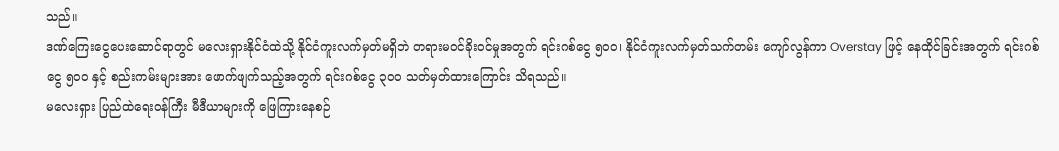သည်။
ဒဏ်ကြေးငွေပေးဆောင်ရာတွင် မလေးရှားနိုင်ငံထဲသို့ နိုင်ငံကူးလက်မှတ်မရှိဘဲ တရားမဝင်ခိုးဝင်မှုအတွက် ရင်းဂစ်ငွေ ၅၀၀၊ နိုင်ငံကူးလက်မှတ်သက်တမ်း ကျော်လွန်ကာ Overstay ဖြင့် နေထိုင်ခြင်းအတွက် ရင်းဂစ်ငွေ ၅၀၀ နှင့် စည်းကမ်းများအား ဖောက်ဖျက်သည့်အတွက် ရင်းဂစ်ငွေ ၃၀၀ သတ်မှတ်ထားကြောင်း သိရသည်။
မလေးရှား ပြည်ထဲရေးဝန်ကြီး မီဒီယာများကို ဖြေကြားနေစဉ်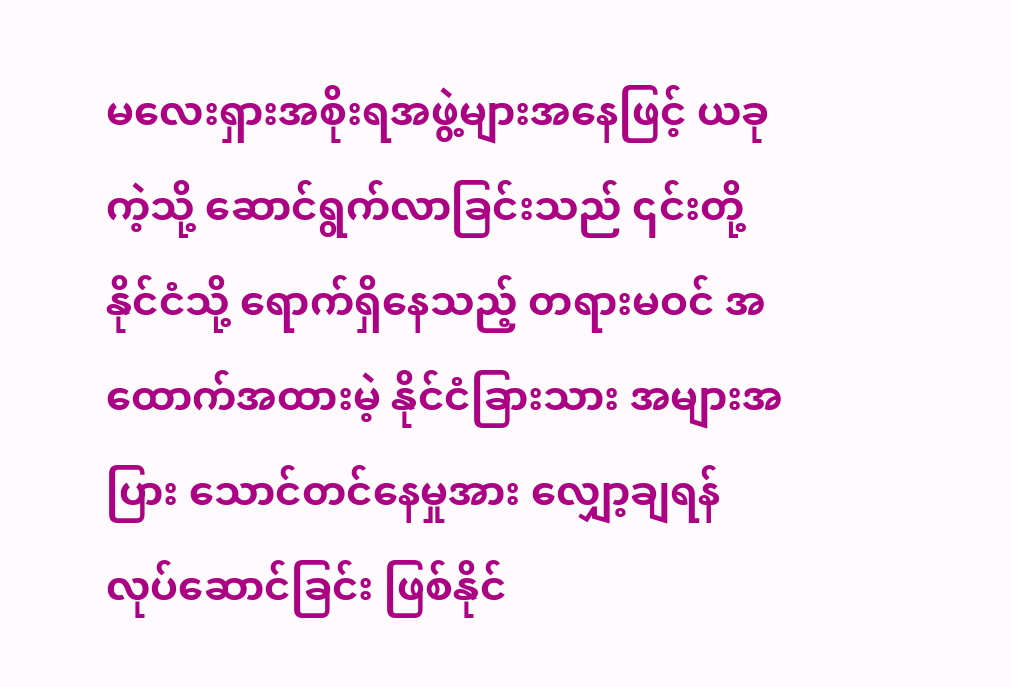မလေးရှားအစိုးရအဖွဲ့များအနေဖြင့် ယခုကဲ့သို့ ဆောင်ရွက်လာခြင်းသည် ၎င်းတို့နိုင်ငံသို့ ရောက်ရှိနေသည့် တရားမဝင် အထောက်အထားမဲ့ နိုင်ငံခြားသား အများအပြား သောင်တင်နေမှုအား လျှော့ချရန် လုပ်ဆောင်ခြင်း ဖြစ်နိုင်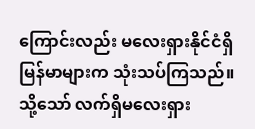ကြောင်းလည်း မလေးရှားနိုင်ငံရှိ မြန်မာများက သုံးသပ်ကြသည်။
သို့သော် လက်ရှိမလေးရှား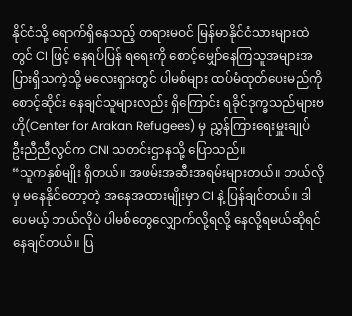နိုင်ငံသို့ ရောက်ရှိနေသည့် တရားမဝင် မြန်မာနိုင်ငံသားများထဲတွင် CI ဖြင့် နေရပ်ပြန် ရရေးကို စောင့်မျှော်နေကြသူအများအပြားရှိသကဲ့သို့ မလေးရှားတွင် ပါမစ်များ ထပ်မံထုတ်ပေးမည်ကို စောင့်ဆိုင်း နေချင်သူများလည်း ရှိကြောင်း ရခိုင်ဒုက္ခသည်များဗဟို(Center for Arakan Refugees) မှ ညွှန်ကြားရေးမှူးချုပ် ဦးညီညီလွင်က CNI သတင်းဌာနသို့ ပြောသည်။
“သူကနှစ်မျိုး ရှိတယ်။ အဖမ်းအဆီးအရမ်းများတယ်။ ဘယ်လိုမှ မနေနိုင်တော့တဲ့ အနေအထားမျိုးမှာ CI နဲ့ ပြန်ချင်တယ်။ ဒါပေမယ့် ဘယ်လိုပဲ ပါမစ်တွေလျှောက်လို့ရလို့ နေလို့ရမယ်ဆိုရင် နေချင်တယ်။ ပြ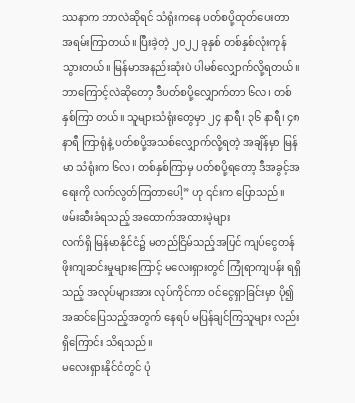ဿနာက ဘာလဲဆိုရင် သံရုံးကနေ ပတ်စပို့ထုတ်ပေးတာ အရမ်းကြာတယ်။ ပြီးခဲ့တဲ့ ၂၀၂၂ ခုနှစ် တစ်နှစ်လုံးကုန်သွားတယ်။ မြန်မာအနည်းဆုံးပဲ ပါမစ်လျှောက်လို့ရတယ်။ ဘာကြောင့်လဲဆိုတော့ ဒီပတ်စပို့လျှောက်တာ ၆လ၊ တစ်နှစ်ကြာ တယ်။ သူများသံရုံးတွေမှာ ၂၄ နာရီ၊ ၃၆ နာရီ၊ ၄၈ နာရီ ကြာရုံနဲ့ ပတ်စပို့အသစ်လျှောက်လို့ရတဲ့ အချိန်မှာ မြန်မာ သံရုံးက ၆လ၊ တစ်နှစ်ကြာမှ ပတ်စပို့ရတော့ ဒီအခွင့်အရေးကို လက်လွတ်ကြတာပေါ့” ဟု ၎င်းက ပြောသည်။
ဖမ်းဆီးခံရသည့် အထောက်အထားမဲ့များ
လက်ရှိ မြန်မာနိုင်ငံ၌ မတည်ငြိမ်သည့်အပြင် ကျပ်ငွေတန်ဖိုးကျဆင်းမှုများကြောင့် မလေးရှားတွင် ကြုံရာကျပန်း ရရှိသည့် အလုပ်များအား လုပ်ကိုင်ကာ ဝင်ငွေရှာခြင်းမှာ ပို၍ အဆင်ပြေသည့်အတွက် နေရပ် မပြန်ချင်ကြသူများ လည်း ရှိကြောင်း သိရသည်။
မလေးရှားနိုင်ငံတွင် ပုံ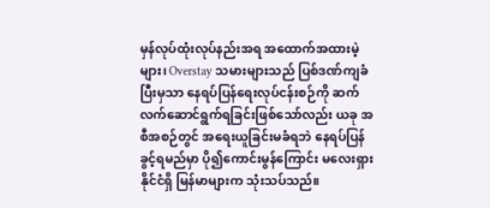မှန်လုပ်ထုံးလုပ်နည်းအရ အထောက်အထားမဲ့များ၊ Overstay သမားများသည် ပြစ်ဒဏ်ကျခံပြီးမှသာ နေရပ်ပြန်ရေးလုပ်ငန်းစဉ်ကို ဆက်လက်ဆောင်ရွက်ရခြင်းဖြစ်သော်လည်း ယခု အစီအစဉ်တွင် အရေးယူခြင်းမခံရဘဲ နေရပ်ပြန်ခွင့်ရမည်မှာ ပို၍ကောင်းမွန်ကြောင်း မလေးရှားနိုင်ငံရှိ မြန်မာများက သုံးသပ်သည်။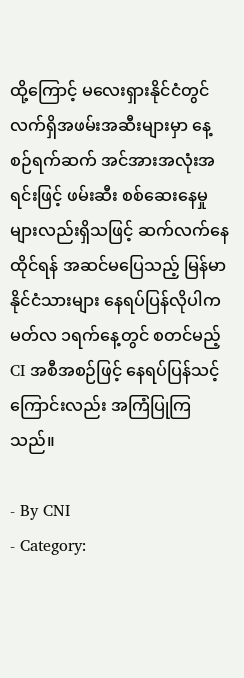ထို့ကြောင့် မလေးရှားနိုင်ငံတွင် လက်ရှိအဖမ်းအဆီးများမှာ နေ့စဉ်ရက်ဆက် အင်အားအလုံးအရင်းဖြင့် ဖမ်းဆီး စစ်ဆေးနေမှုများလည်းရှိသဖြင့် ဆက်လက်နေထိုင်ရန် အဆင်မပြေသည့် မြန်မာနိုင်ငံသားများ နေရပ်ပြန်လိုပါက မတ်လ ၁ရက်နေ့တွင် စတင်မည့် CI အစီအစဉ်ဖြင့် နေရပ်ပြန်သင့်ကြောင်းလည်း အကြံပြုကြသည်။

- By CNI
- Category: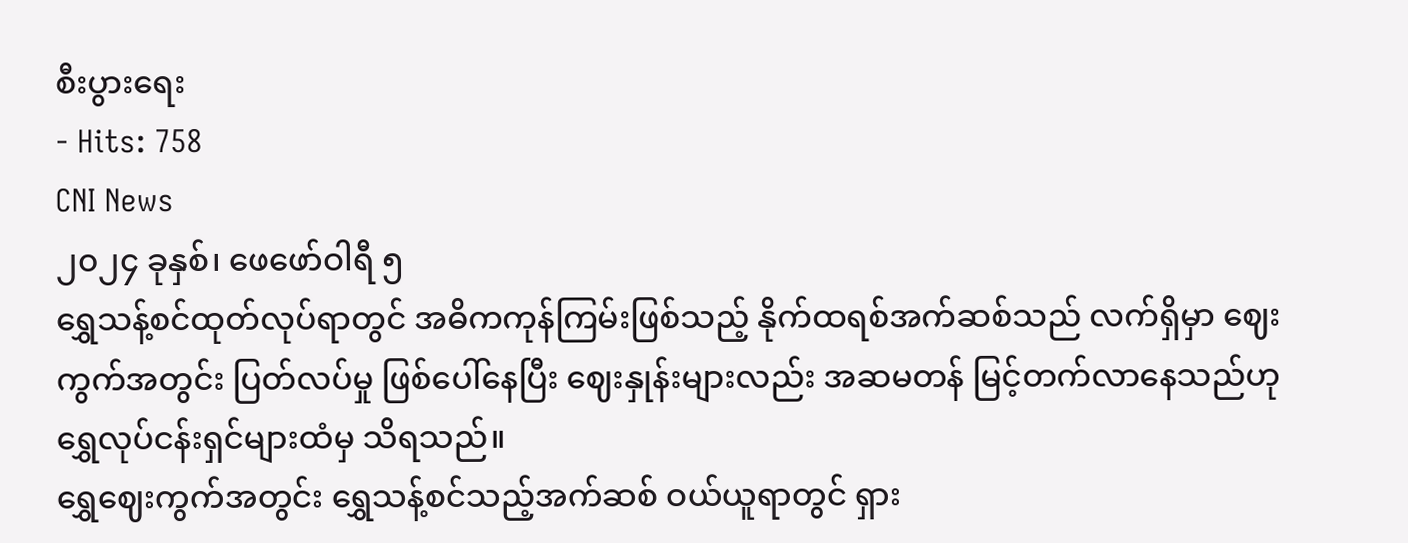စီးပွားရေး
- Hits: 758
CNI News
၂၀၂၄ ခုနှစ်၊ ဖေဖော်ဝါရီ ၅
ရွှေသန့်စင်ထုတ်လုပ်ရာတွင် အဓိကကုန်ကြမ်းဖြစ်သည့် နိုက်ထရစ်အက်ဆစ်သည် လက်ရှိမှာ ဈေးကွက်အတွင်း ပြတ်လပ်မှု ဖြစ်ပေါ်နေပြီး ဈေးနှုန်းများလည်း အဆမတန် မြင့်တက်လာနေသည်ဟု ရွှေလုပ်ငန်းရှင်များထံမှ သိရသည်။
ရွှေဈေးကွက်အတွင်း ရွှေသန့်စင်သည့်အက်ဆစ် ဝယ်ယူရာတွင် ရှား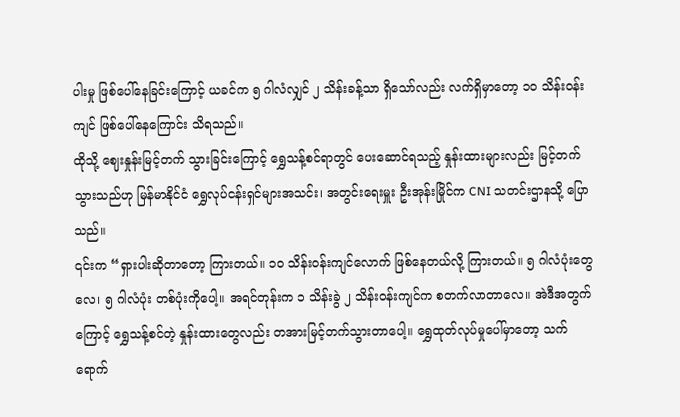ပါးမှု ဖြစ်ပေါ်နေခြင်းကြောင့် ယခင်က ၅ ဂါလံလျှင် ၂ သိန်းခန့်သာ ရှိသော်လည်း လက်ရှိမှာတော့ ၁၀ သိန်းဝန်းကျင် ဖြစ်ပေါ်နေကြောင်း သိရသည်။
ထိုသို့ ဈေးနှုန်းမြင့်တက် သွားခြင်းကြောင့် ရွှေသန့်စင်ရာတွင် ပေးဆောင်ရသည့် နှုန်းထားများလည်း မြင့်တက် သွားသည်ဟု မြန်မာနိုင်ငံ ရွှေလုပ်ငန်းရှင်များအသင်း၊ အတွင်းရေးမှူး ဦးအုန်းမြိုင်က CNI သတင်းဌာနသို့ ပြော သည်။
၎င်းက “ရှားပါးဆိုတာတော့ ကြားတယ်။ ၁၀ သိန်းဝန်းကျင်လောက် ဖြစ်နေတယ်လို့ ကြားတယ်။ ၅ ဂါလံပုံးတွေ လေ၊ ၅ ဂါလံပုံး တစ်ပုံးကိုပေါ့။ အရင်တုန်းက ၁ သိန်းခွဲ ၂ သိန်းဝန်းကျင်က စတက်လာတာလေ။ အဲဒီအတွက် ကြောင့် ရွှေသန့်စင်တဲ့ နှုန်းထားတွေလည်း တအားမြင့်တက်သွားတာပေါ့။ ရွှေထုတ်လုပ်မှုပေါ်မှာတော့ သက်ရောက်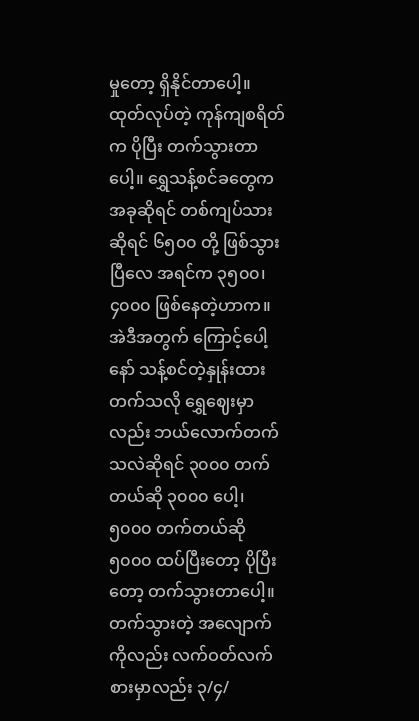မှုတော့ ရှိနိုင်တာပေါ့။ ထုတ်လုပ်တဲ့ ကုန်ကျစရိတ်က ပိုပြီး တက်သွားတာပေါ့။ ရွှေသန့်စင်ခတွေက အခုဆိုရင် တစ်ကျပ်သားဆိုရင် ၆၅၀၀ တို့ ဖြစ်သွားပြီလေ အရင်က ၃၅၀၀၊ ၄၀၀၀ ဖြစ်နေတဲ့ဟာက။ အဲဒီအတွက် ကြောင့်ပေါ့နော် သန့်စင်တဲ့နှုန်းထား တက်သလို ရွှေဈေးမှာလည်း ဘယ်လောက်တက်သလဲဆိုရင် ၃၀၀၀ တက် တယ်ဆို ၃၀၀၀ ပေါ့၊ ၅၀၀၀ တက်တယ်ဆို ၅၀၀၀ ထပ်ပြီးတော့ ပိုပြီးတော့ တက်သွားတာပေါ့။ တက်သွားတဲ့ အလျောက်ကိုလည်း လက်ဝတ်လက်စားမှာလည်း ၃/၄/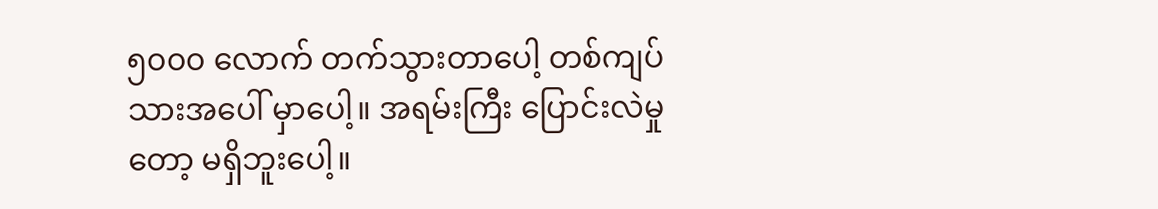၅၀၀၀ လောက် တက်သွားတာပေါ့ တစ်ကျပ်သားအပေါ် မှာပေါ့။ အရမ်းကြီး ပြောင်းလဲမှုတော့ မရှိဘူးပေါ့။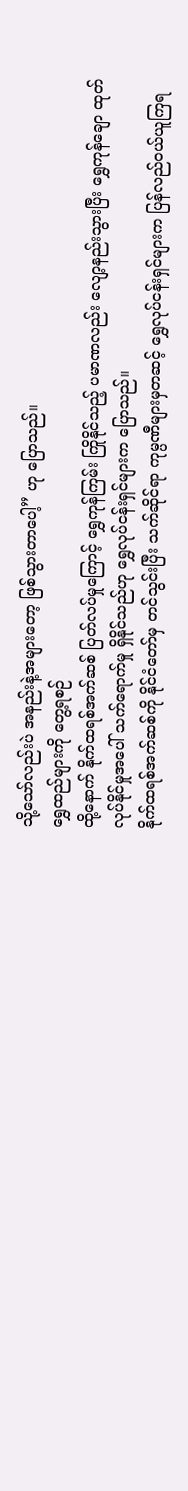သို့သော်လည်းပဲ အနည်းနဲ့အများတော့ ဖြစ်သွားတာပေါ့” ဟု ပြောသည်။
ရွှေထည်များကို တွေ့ရစဉ်
ထို့နောက် နိုက်ထရစ်အက်ဆစ် ပြတ်လပ်မှုကြောင့် ရွှေကုန်ကြမ်း ကြိုနိုင်သည့် ပမာဏလည်း လျော့နည်းသွားပြီး ရွှေကုန်ချော ထုတ်လုပ်နိုင်မှုအပေါ် သက်ရောက်မှု ရှိနိုင်သည်ဟု ရွှေလုပ်ငန်းရှင်များက ပြောသည်။
နိုက်ထရစ်အက်ဆစ်ကို နိုင်ငံတော်မှ တင်သွင်းပြီး သက်ဆိုင်ရာ ကုမ္ပဏီများမှတဆင့် ရွှေလုပ်ငန်းရှင်များက ပြန်လည်ဝယ်ယူကြရ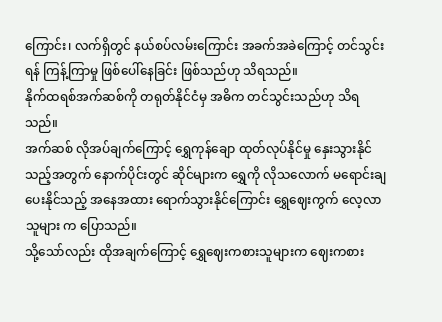ကြောင်း၊ လက်ရှိတွင် နယ်စပ်လမ်းကြောင်း အခက်အခဲကြောင့် တင်သွင်းရန် ကြန့်ကြာမှု ဖြစ်ပေါ်နေခြင်း ဖြစ်သည်ဟု သိရသည်။
နိုက်ထရစ်အက်ဆစ်ကို တရုတ်နိုင်ငံမှ အဓိက တင်သွင်းသည်ဟု သိရသည်။
အက်ဆစ် လိုအပ်ချက်ကြောင့် ရွှေကုန်ချော ထုတ်လုပ်နိုင်မှု နှေးသွားနိုင်သည့်အတွက် နောက်ပိုင်းတွင် ဆိုင်များက ရွှေကို လိုသလောက် မရောင်းချပေးနိုင်သည့် အနေအထား ရောက်သွားနိုင်ကြောင်း ရွှေဈေးကွက် လေ့လာသူများ က ပြောသည်။
သို့သော်လည်း ထိုအချက်ကြောင့် ရွှေဈေးကစားသူများက ဈေးကစား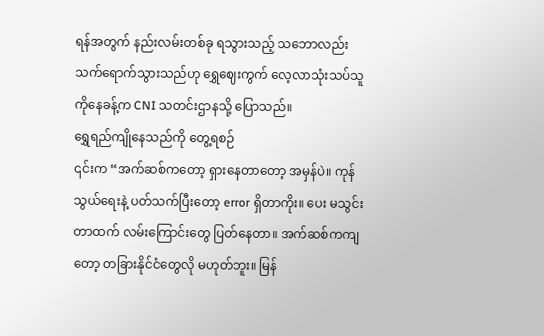ရန်အတွက် နည်းလမ်းတစ်ခု ရသွားသည့် သဘောလည်း သက်ရောက်သွားသည်ဟု ရွှေဈေးကွက် လေ့လာသုံးသပ်သူ ကိုနေခန့်က CNI သတင်းဌာနသို့ ပြောသည်။
ရွှေရည်ကျိုနေသည်ကို တွေ့ရစဉ်
၎င်းက “အက်ဆစ်ကတော့ ရှားနေတာတော့ အမှန်ပဲ။ ကုန်သွယ်ရေးနဲ့ ပတ်သက်ပြီးတော့ error ရှိတာကိုး။ ပေး မသွင်းတာထက် လမ်းကြောင်းတွေ ပြတ်နေတာ။ အက်ဆစ်ကကျတော့ တခြားနိုင်ငံတွေလို မဟုတ်ဘူး။ မြန်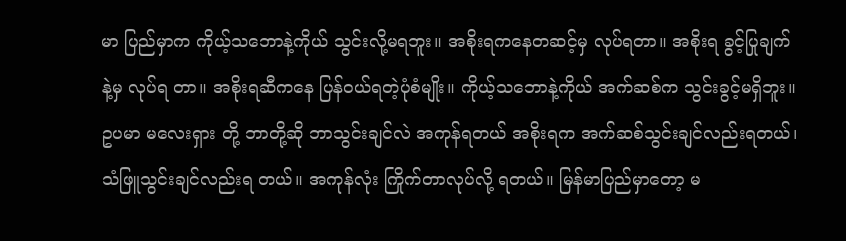မာ ပြည်မှာက ကိုယ့်သဘောနဲ့ကိုယ် သွင်းလို့မရဘူး။ အစိုးရကနေတဆင့်မှ လုပ်ရတာ။ အစိုးရ ခွင့်ပြုချက်နဲ့မှ လုပ်ရ တာ။ အစိုးရဆီကနေ ပြန်ဝယ်ရတဲ့ပုံစံမျိုး။ ကိုယ့်သဘောနဲ့ကိုယ် အက်ဆစ်က သွင်းခွင့်မရှိဘူး။ ဥပမာ မလေးရှား တို့ ဘာတို့ဆို ဘာသွင်းချင်လဲ အကုန်ရတယ် အစိုးရက အက်ဆစ်သွင်းချင်လည်းရတယ်၊ သံဖြူသွင်းချင်လည်းရ တယ်။ အကုန်လုံး ကြိုက်တာလုပ်လို့ ရတယ်။ မြန်မာပြည်မှာတော့ မ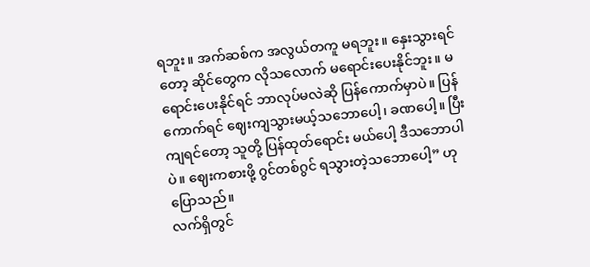ရဘူး။ အက်ဆစ်က အလွယ်တကူ မရဘူး။ နှေးသွားရင်တော့ ဆိုင်တွေက လိုသလောက် မရောင်းပေးနိုင်ဘူး။ မရောင်းပေးနိုင်ရင် ဘာလုပ်မလဲဆို ပြန်ကောက်မှာပဲ။ ပြန်ကောက်ရင် ဈေးကျသွားမယ့်သဘောပေါ့၊ ခဏပေါ့။ ပြီးကျရင်တော့ သူတို့ ပြန်ထုတ်ရောင်း မယ်ပေါ့ ဒီသဘောပါပဲ။ ဈေးကစားဖို့ ဂွင်တစ်ဂွင် ရသွားတဲ့သဘောပေါ့” ဟု ပြောသည်။
လက်ရှိတွင်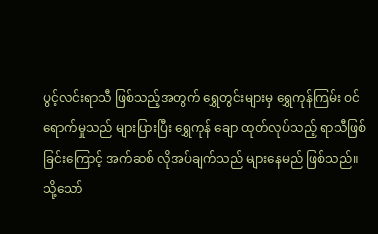ပွင့်လင်းရာသီ ဖြစ်သည့်အတွက် ရွှေတွင်းများမှ ရွှေကုန်ကြမ်း ဝင်ရောက်မှုသည် များပြားပြီး ရွှေကုန် ချော ထုတ်လုပ်သည့် ရာသီဖြစ်ခြင်းကြောင့် အက်ဆစ် လိုအပ်ချက်သည် များနေမည် ဖြစ်သည်။
သို့သော်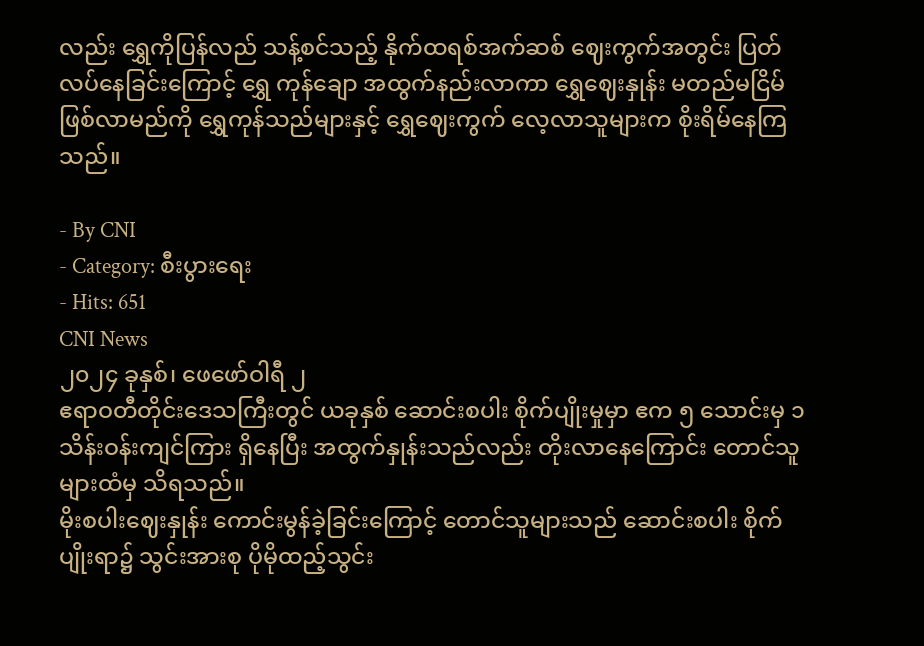လည်း ရွှေကိုပြန်လည် သန့်စင်သည့် နိုက်ထရစ်အက်ဆစ် ဈေးကွက်အတွင်း ပြတ်လပ်နေခြင်းကြောင့် ရွှေ ကုန်ချော အထွက်နည်းလာကာ ရွှေဈေးနှုန်း မတည်မငြိမ်ဖြစ်လာမည်ကို ရွှေကုန်သည်များနှင့် ရွှေဈေးကွက် လေ့လာသူများက စိုးရိမ်နေကြသည်။

- By CNI
- Category: စီးပွားရေး
- Hits: 651
CNI News
၂၀၂၄ ခုနှစ်၊ ဖေဖော်ဝါရီ ၂
ဧရာဝတီတိုင်းဒေသကြီးတွင် ယခုနှစ် ဆောင်းစပါး စိုက်ပျိုးမှုမှာ ဧက ၅ သောင်းမှ ၁ သိန်းဝန်းကျင်ကြား ရှိနေပြီး အထွက်နှုန်းသည်လည်း တိုးလာနေကြောင်း တောင်သူများထံမှ သိရသည်။
မိုးစပါးဈေးနှုန်း ကောင်းမွန်ခဲ့ခြင်းကြောင့် တောင်သူများသည် ဆောင်းစပါး စိုက်ပျိုးရာ၌ သွင်းအားစု ပိုမိုထည့်သွင်း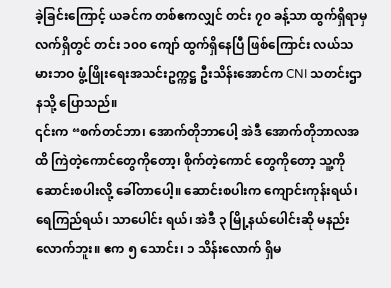ခဲ့ခြင်းကြောင့် ယခင်က တစ်ဧကလျှင် တင်း ၇၀ ခန့်သာ ထွက်ရှိရာမှ လက်ရှိတွင် တင်း ၁၀၀ ကျော် ထွက်ရှိနေပြီ ဖြစ်ကြောင်း လယ်သမားဘဝ ဖွံ့ဖြိုးရေးအသင်းဥက္ကဋ္ဌ ဦးသိန်းအောင်က CNI သတင်းဌာနသို့ ပြောသည်။
၎င်းက “စက်တင်ဘာ၊ အောက်တိုဘာပေါ့ အဲဒီ အောက်တိုဘာလအထိ ကြဲတဲ့ကောင်တွေကိုတော့၊ စိုက်တဲ့ကောင် တွေကိုတော့ သူ့ကို ဆောင်းစပါးလို့ ခေါ်တာပေါ့။ ဆောင်းစပါးက ကျောင်းကုန်းရယ်၊ ရေကြည်ရယ်၊ သာပေါင်း ရယ်၊ အဲဒီ ၃ မြို့နယ်ပေါင်းဆို မနည်းလောက်ဘူး။ ဧက ၅ သောင်း၊ ၁ သိန်းလောက် ရှိမ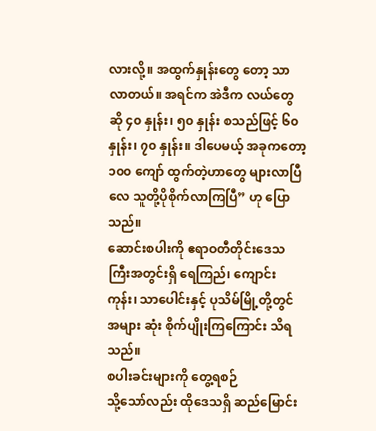လားလို့။ အထွက်နှုန်းတွေ တော့ သာလာတယ်။ အရင်က အဲဒီက လယ်တွေဆို ၄၀ နှုန်း၊ ၅၀ နှုန်း စသည်ဖြင့် ၆၀ နှုန်း၊ ၇၀ နှုန်း။ ဒါပေမယ့် အခုကတော့ ၁၀၀ ကျော် ထွက်တဲ့ဟာတွေ များလာပြီလေ သူတို့ပိုစိုက်လာကြပြီ” ဟု ပြောသည်။
ဆောင်းစပါးကို ဧရာဝတီတိုင်းဒေသကြီးအတွင်းရှိ ရေကြည်၊ ကျောင်းကုန်း၊ သာပေါင်းနှင့် ပုသိမ်မြို့တို့တွင် အများ ဆုံး စိုက်ပျိုးကြကြောင်း သိရသည်။
စပါးခင်းများကို တွေ့ရစဉ်
သို့သော်လည်း ထိုဒေသရှိ ဆည်မြောင်း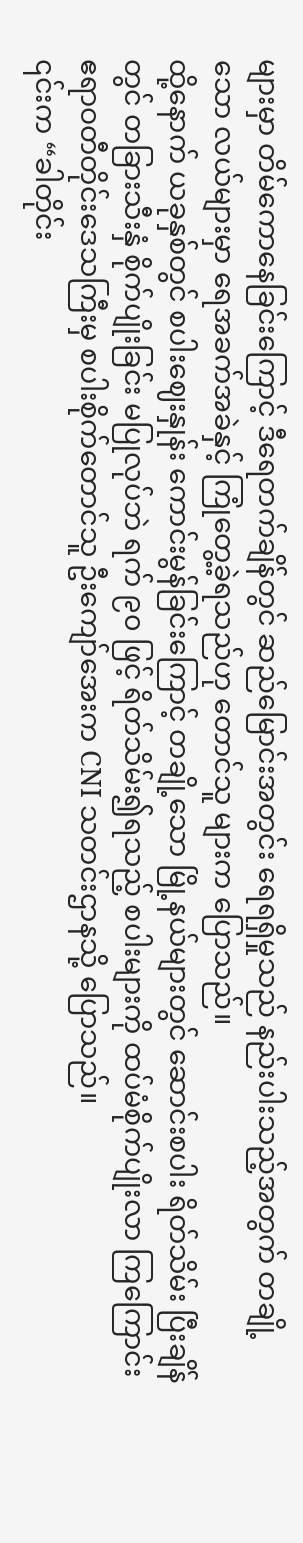များမှာ တိမ်ကောနေခြင်းကြောင့် ဒီရေတက်ချိန်တွင် ဆည်မြောင်းအတွင်း ရေရရှိမှုသည် နည်းပါးသည့်အတွက် တချို့သော လယ်များမှာ ရေအခက်အခဲနှင့် ကြုံတွေ့ခဲ့ရသည်ဟု တောင်သူ များက ပြောသည်။
ထို့နောက် ယခုနှစ်တွင် စပါးဈေးနှုန်း ကောင်းမွန်ခြင်းကြောင့် တချို့သော မြို့နယ်များတွင် ဆောင်းစပါး ရိတ်သိမ်း ပြီးချိန်တွင် တခြားသီးနှံ စိုက်ပျိုးခြင်း မပြုလုပ်ဘဲ ရက် ၉၀ ဖြင့် ရိတ်သိမ်း၍ရသည့် စပါးများကို ထပ်မံစိုက်ပျိုးလာ ကြကြောင်း ဧရာဝတီတိုင်းဒေသကြီးမှ စပါးစိုက်တောင်သူ ဦးကျော်အေးက CNI သတင်းဌာနသို့ ပြောသည်။
၎င်းက “ခါတိုင်း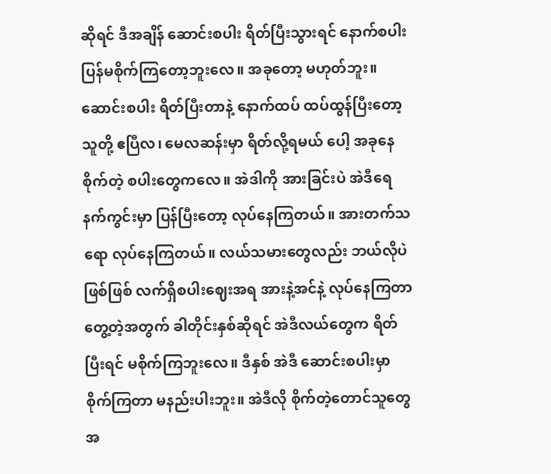ဆိုရင် ဒီအချိန် ဆောင်းစပါး ရိတ်ပြီးသွားရင် နောက်စပါး ပြန်မစိုက်ကြတော့ဘူးလေ။ အခုတော့ မဟုတ်ဘူး။ ဆောင်းစပါး ရိတ်ပြီးတာနဲ့ နောက်ထပ် ထပ်ထွန်ပြီးတော့ သူတို့ ဧပြီလ၊ မေလဆန်းမှာ ရိတ်လို့ရမယ် ပေါ့ အခုနေစိုက်တဲ့ စပါးတွေကလေ။ အဲဒါကို အားခြင်းပဲ အဲဒီရေနက်ကွင်းမှာ ပြန်ပြီးတော့ လုပ်နေကြတယ်။ အားတက်သရော လုပ်နေကြတယ်။ လယ်သမားတွေလည်း ဘယ်လိုပဲဖြစ်ဖြစ် လက်ရှိစပါးဈေးအရ အားနဲ့အင်နဲ့ လုပ်နေကြတာ တွေ့တဲ့အတွက် ခါတိုင်းနှစ်ဆိုရင် အဲဒီလယ်တွေက ရိတ်ပြီးရင် မစိုက်ကြဘူးလေ။ ဒီနှစ် အဲဒီ ဆောင်းစပါးမှာ စိုက်ကြတာ မနည်းပါးဘူး။ အဲဒီလို စိုက်တဲ့တောင်သူတွေအ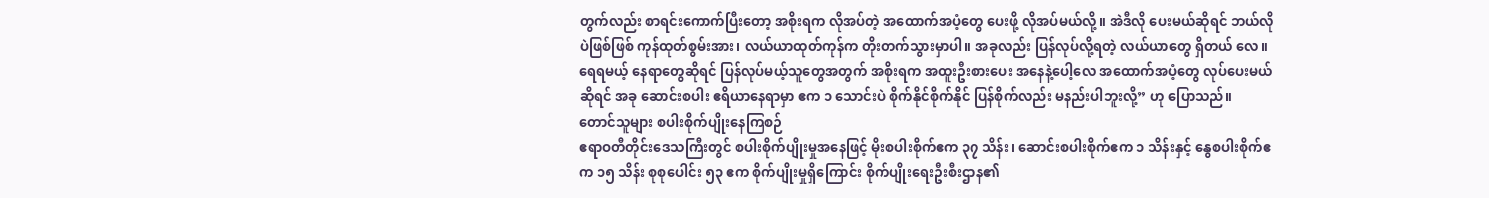တွက်လည်း စာရင်းကောက်ပြီးတော့ အစိုးရက လိုအပ်တဲ့ အထောက်အပံ့တွေ ပေးဖို့ လိုအပ်မယ်လို့။ အဲဒီလို ပေးမယ်ဆိုရင် ဘယ်လိုပဲဖြစ်ဖြစ် ကုန်ထုတ်စွမ်းအား၊ လယ်ယာထုတ်ကုန်က တိုးတက်သွားမှာပါ။ အခုလည်း ပြန်လုပ်လို့ရတဲ့ လယ်ယာတွေ ရှိတယ် လေ။ ရေရမယ့် နေရာတွေဆိုရင် ပြန်လုပ်မယ့်သူတွေအတွက် အစိုးရက အထူးဦးစားပေး အနေနဲ့ပေါ့လေ အထောက်အပံ့တွေ လုပ်ပေးမယ်ဆိုရင် အခု ဆောင်းစပါး ဧရိယာနေရာမှာ ဧက ၁ သောင်းပဲ စိုက်နိုင်စိုက်နိုင် ပြန်စိုက်လည်း မနည်းပါဘူးလို့” ဟု ပြောသည်။
တောင်သူများ စပါးစိုက်ပျိုးနေကြစဉ်
ဧရာဝတီတိုင်းဒေသကြီးတွင် စပါးစိုက်ပျိုးမှုအနေဖြင့် မိုးစပါးစိုက်ဧက ၃၇ သိန်း၊ ဆောင်းစပါးစိုက်ဧက ၁ သိန်းနှင့် နွေစပါးစိုက်ဧက ၁၅ သိန်း စုစုပေါင်း ၅၃ ဧက စိုက်ပျိုးမှုရှိကြောင်း စိုက်ပျိုးရေးဦးစီးဌာန၏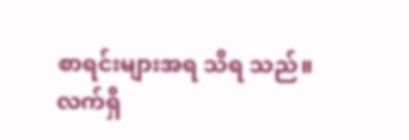စာရင်းများအရ သိရ သည်။
လက်ရှိ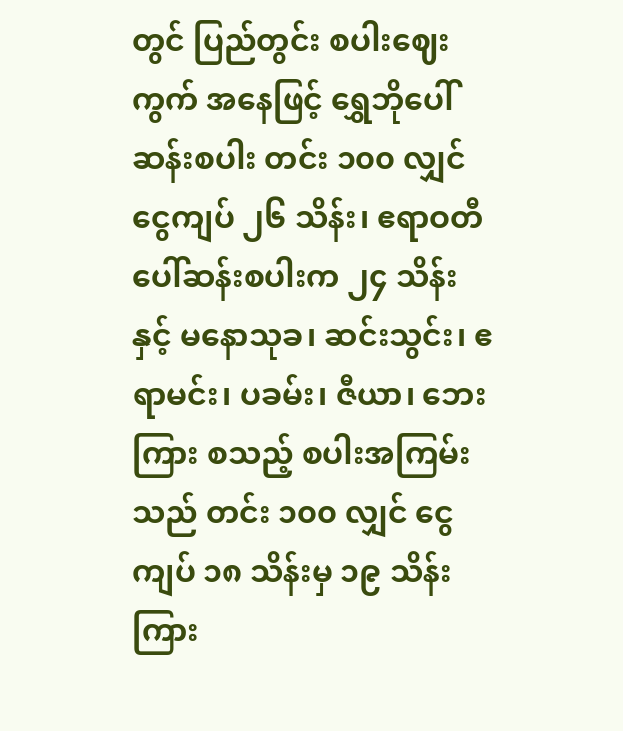တွင် ပြည်တွင်း စပါးဈေးကွက် အနေဖြင့် ရွှေဘိုပေါ်ဆန်းစပါး တင်း ၁၀၀ လျှင် ငွေကျပ် ၂၆ သိန်း၊ ဧရာဝတီ ပေါ်ဆန်းစပါးက ၂၄ သိန်းနှင့် မနောသုခ၊ ဆင်းသွင်း၊ ဧရာမင်း၊ ပခမ်း၊ ဇီယာ၊ ဘေးကြား စသည့် စပါးအကြမ်းသည် တင်း ၁၀၀ လျှင် ငွေကျပ် ၁၈ သိန်းမှ ၁၉ သိန်းကြား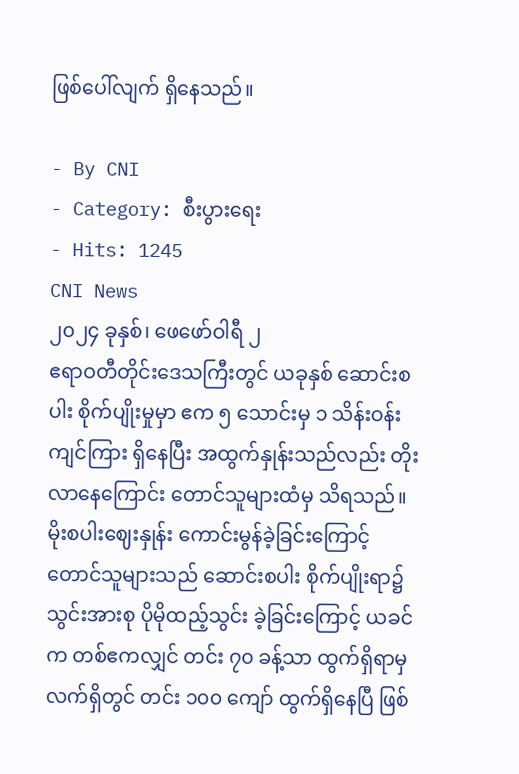ဖြစ်ပေါ်လျက် ရှိနေသည်။

- By CNI
- Category: စီးပွားရေး
- Hits: 1245
CNI News
၂၀၂၄ ခုနှစ်၊ ဖေဖော်ဝါရီ ၂
ဧရာဝတီတိုင်းဒေသကြီးတွင် ယခုနှစ် ဆောင်းစပါး စိုက်ပျိုးမှုမှာ ဧက ၅ သောင်းမှ ၁ သိန်းဝန်းကျင်ကြား ရှိနေပြီး အထွက်နှုန်းသည်လည်း တိုးလာနေကြောင်း တောင်သူများထံမှ သိရသည်။
မိုးစပါးဈေးနှုန်း ကောင်းမွန်ခဲ့ခြင်းကြောင့် တောင်သူများသည် ဆောင်းစပါး စိုက်ပျိုးရာ၌ သွင်းအားစု ပိုမိုထည့်သွင်း ခဲ့ခြင်းကြောင့် ယခင်က တစ်ဧကလျှင် တင်း ၇၀ ခန့်သာ ထွက်ရှိရာမှ လက်ရှိတွင် တင်း ၁၀၀ ကျော် ထွက်ရှိနေပြီ ဖြစ်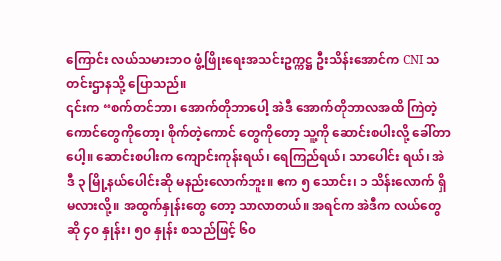ကြောင်း လယ်သမားဘဝ ဖွံ့ဖြိုးရေးအသင်းဥက္ကဋ္ဌ ဦးသိန်းအောင်က CNI သတင်းဌာနသို့ ပြောသည်။
၎င်းက “စက်တင်ဘာ၊ အောက်တိုဘာပေါ့ အဲဒီ အောက်တိုဘာလအထိ ကြဲတဲ့ကောင်တွေကိုတော့၊ စိုက်တဲ့ကောင် တွေကိုတော့ သူ့ကို ဆောင်းစပါးလို့ ခေါ်တာပေါ့။ ဆောင်းစပါးက ကျောင်းကုန်းရယ်၊ ရေကြည်ရယ်၊ သာပေါင်း ရယ်၊ အဲဒီ ၃ မြို့နယ်ပေါင်းဆို မနည်းလောက်ဘူး။ ဧက ၅ သောင်း၊ ၁ သိန်းလောက် ရှိမလားလို့။ အထွက်နှုန်းတွေ တော့ သာလာတယ်။ အရင်က အဲဒီက လယ်တွေဆို ၄၀ နှုန်း၊ ၅၀ နှုန်း စသည်ဖြင့် ၆၀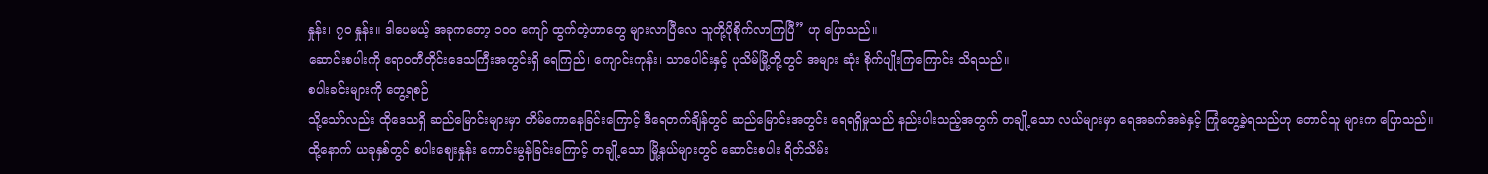နှုန်း၊ ၇၀ နှုန်း။ ဒါပေမယ့် အခုကတော့ ၁၀၀ ကျော် ထွက်တဲ့ဟာတွေ များလာပြီလေ သူတို့ပိုစိုက်လာကြပြီ” ဟု ပြောသည်။
ဆောင်းစပါးကို ဧရာဝတီတိုင်းဒေသကြီးအတွင်းရှိ ရေကြည်၊ ကျောင်းကုန်း၊ သာပေါင်းနှင့် ပုသိမ်မြို့တို့တွင် အများ ဆုံး စိုက်ပျိုးကြကြောင်း သိရသည်။
စပါးခင်းများကို တွေ့ရစဉ်
သို့သော်လည်း ထိုဒေသရှိ ဆည်မြောင်းများမှာ တိမ်ကောနေခြင်းကြောင့် ဒီရေတက်ချိန်တွင် ဆည်မြောင်းအတွင်း ရေရရှိမှုသည် နည်းပါးသည့်အတွက် တချို့သော လယ်များမှာ ရေအခက်အခဲနှင့် ကြုံတွေ့ခဲ့ရသည်ဟု တောင်သူ များက ပြောသည်။
ထို့နောက် ယခုနှစ်တွင် စပါးဈေးနှုန်း ကောင်းမွန်ခြင်းကြောင့် တချို့သော မြို့နယ်များတွင် ဆောင်းစပါး ရိတ်သိမ်း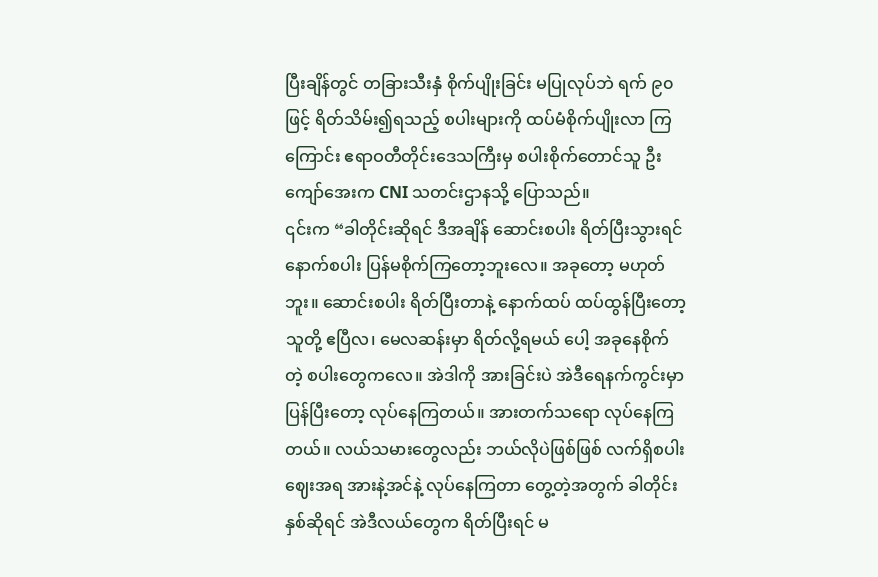ပြီးချိန်တွင် တခြားသီးနှံ စိုက်ပျိုးခြင်း မပြုလုပ်ဘဲ ရက် ၉၀ ဖြင့် ရိတ်သိမ်း၍ရသည့် စပါးများကို ထပ်မံစိုက်ပျိုးလာ ကြကြောင်း ဧရာဝတီတိုင်းဒေသကြီးမှ စပါးစိုက်တောင်သူ ဦးကျော်အေးက CNI သတင်းဌာနသို့ ပြောသည်။
၎င်းက “ခါတိုင်းဆိုရင် ဒီအချိန် ဆောင်းစပါး ရိတ်ပြီးသွားရင် နောက်စပါး ပြန်မစိုက်ကြတော့ဘူးလေ။ အခုတော့ မဟုတ်ဘူး။ ဆောင်းစပါး ရိတ်ပြီးတာနဲ့ နောက်ထပ် ထပ်ထွန်ပြီးတော့ သူတို့ ဧပြီလ၊ မေလဆန်းမှာ ရိတ်လို့ရမယ် ပေါ့ အခုနေစိုက်တဲ့ စပါးတွေကလေ။ အဲဒါကို အားခြင်းပဲ အဲဒီရေနက်ကွင်းမှာ ပြန်ပြီးတော့ လုပ်နေကြတယ်။ အားတက်သရော လုပ်နေကြတယ်။ လယ်သမားတွေလည်း ဘယ်လိုပဲဖြစ်ဖြစ် လက်ရှိစပါးဈေးအရ အားနဲ့အင်နဲ့ လုပ်နေကြတာ တွေ့တဲ့အတွက် ခါတိုင်းနှစ်ဆိုရင် အဲဒီလယ်တွေက ရိတ်ပြီးရင် မ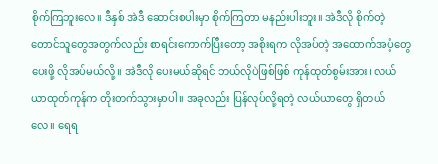စိုက်ကြဘူးလေ။ ဒီနှစ် အဲဒီ ဆောင်းစပါးမှာ စိုက်ကြတာ မနည်းပါးဘူး။ အဲဒီလို စိုက်တဲ့တောင်သူတွေအတွက်လည်း စာရင်းကောက်ပြီးတော့ အစိုးရက လိုအပ်တဲ့ အထောက်အပံ့တွေ ပေးဖို့ လိုအပ်မယ်လို့။ အဲဒီလို ပေးမယ်ဆိုရင် ဘယ်လိုပဲဖြစ်ဖြစ် ကုန်ထုတ်စွမ်းအား၊ လယ်ယာထုတ်ကုန်က တိုးတက်သွားမှာပါ။ အခုလည်း ပြန်လုပ်လို့ရတဲ့ လယ်ယာတွေ ရှိတယ် လေ။ ရေရ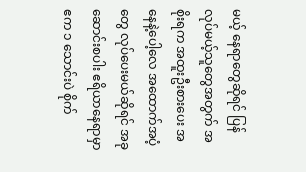မယ့် နေရာတွေဆိုရင် ပြန်လုပ်မယ့်သူတွေအတွက် အစိုးရက အထူးဦးစားပေး အနေနဲ့ပေါ့လေ အထောက်အပံ့တွေ လုပ်ပေးမယ်ဆိုရင် အခု ဆောင်းစပါး ဧရိယာနေရာမှာ ဧက ၁ သောင်းပဲ စိုက်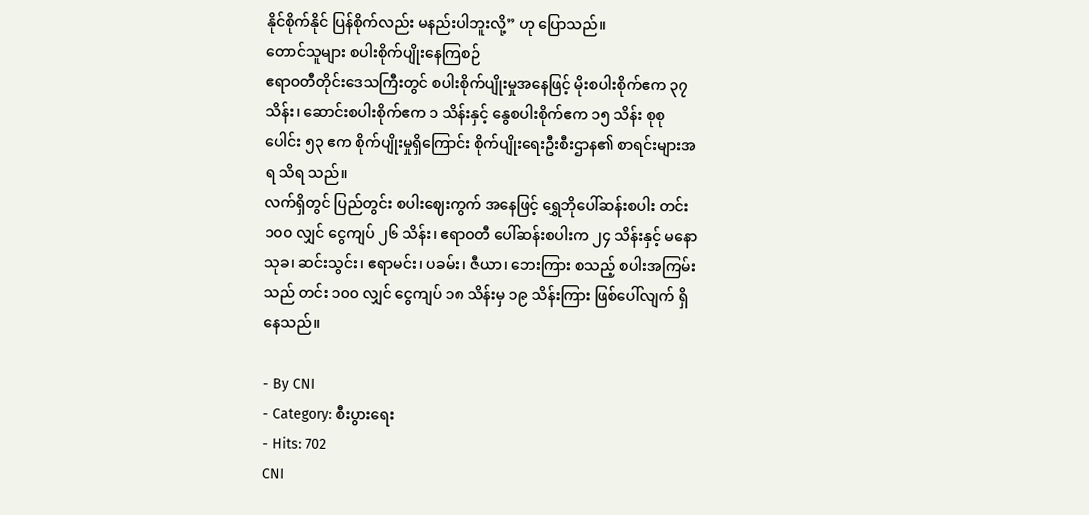နိုင်စိုက်နိုင် ပြန်စိုက်လည်း မနည်းပါဘူးလို့” ဟု ပြောသည်။
တောင်သူများ စပါးစိုက်ပျိုးနေကြစဉ်
ဧရာဝတီတိုင်းဒေသကြီးတွင် စပါးစိုက်ပျိုးမှုအနေဖြင့် မိုးစပါးစိုက်ဧက ၃၇ သိန်း၊ ဆောင်းစပါးစိုက်ဧက ၁ သိန်းနှင့် နွေစပါးစိုက်ဧက ၁၅ သိန်း စုစုပေါင်း ၅၃ ဧက စိုက်ပျိုးမှုရှိကြောင်း စိုက်ပျိုးရေးဦးစီးဌာန၏ စာရင်းများအရ သိရ သည်။
လက်ရှိတွင် ပြည်တွင်း စပါးဈေးကွက် အနေဖြင့် ရွှေဘိုပေါ်ဆန်းစပါး တင်း ၁၀၀ လျှင် ငွေကျပ် ၂၆ သိန်း၊ ဧရာဝတီ ပေါ်ဆန်းစပါးက ၂၄ သိန်းနှင့် မနောသုခ၊ ဆင်းသွင်း၊ ဧရာမင်း၊ ပခမ်း၊ ဇီယာ၊ ဘေးကြား စသည့် စပါးအကြမ်းသည် တင်း ၁၀၀ လျှင် ငွေကျပ် ၁၈ သိန်းမှ ၁၉ သိန်းကြား ဖြစ်ပေါ်လျက် ရှိနေသည်။

- By CNI
- Category: စီးပွားရေး
- Hits: 702
CNI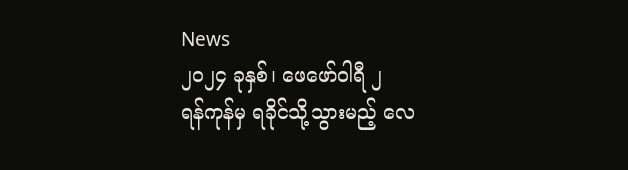News
၂၀၂၄ ခုနှစ်၊ ဖေဖော်ဝါရီ ၂
ရန်ကုန်မှ ရခိုင်သို့သွားမည့် လေ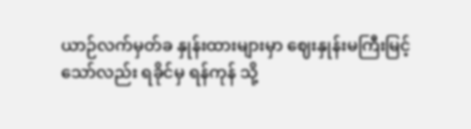ယာဉ်လက်မှတ်ခ နှုန်းထားများမှာ ဈေးနှုန်းမကြီးမြင့်သော်လည်း ရခိုင်မှ ရန်ကုန် သို့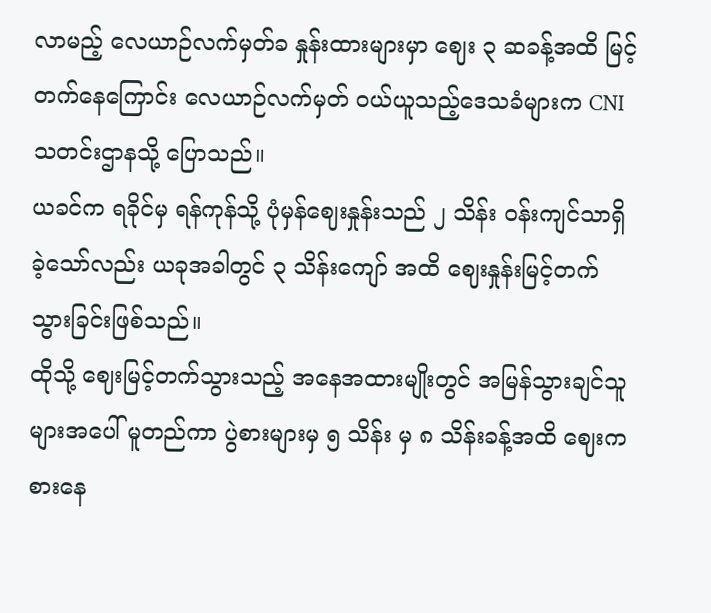လာမည့် လေယာဉ်လက်မှတ်ခ နှုန်းထားများမှာ ဈေး ၃ ဆခန့်အထိ မြင့်တက်နေကြောင်း လေယာဉ်လက်မှတ် ဝယ်ယူသည့်ဒေသခံများက CNI သတင်းဌာနသို့ ပြောသည်။
ယခင်က ရခိုင်မှ ရန်ကုန်သို့ ပုံမှန်ဈေးနှုန်းသည် ၂ သိန်း ဝန်းကျင်သာရှိခဲ့သော်လည်း ယခုအခါတွင် ၃ သိန်းကျော် အထိ ဈေးနှုန်းမြင့်တက်သွားခြင်းဖြစ်သည်။
ထိုသို့ ဈေးမြင့်တက်သွားသည့် အနေအထားမျိုးတွင် အမြန်သွားချင်သူများအပေါ် မူတည်ကာ ပွဲစားများမှ ၅ သိန်း မှ ၈ သိန်းခန့်အထိ ဈေးကစားနေ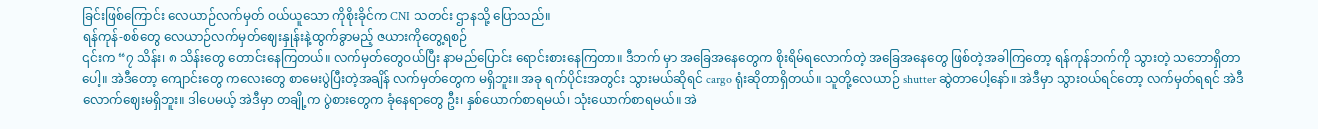ခြင်းဖြစ်ကြောင်း လေယာဉ်လက်မှတ် ဝယ်ယူသော ကိုစိုးခိုင်က CNI သတင်း ဌာနသို့ ပြောသည်။
ရန်ကုန်-စစ်တွေ လေယာဉ်လက်မှတ်ဈေးနှုန်းနဲ့ထွက်ခွာမည့် ဇယားကိုတွေ့ရစဉ်
၎င်းက “၇ သိန်း၊ ၈ သိန်းတွေ တောင်းနေကြတယ်။ လက်မှတ်တွေဝယ်ပြီး နာမည်ပြောင်း ရောင်းစားနေကြတာ။ ဒီဘက် မှာ အခြေအနေတွေက စိုးရိမ်ရလောက်တဲ့ အခြေအနေတွေ ဖြစ်တဲ့အခါကြတော့ ရန်ကုန်ဘက်ကို သွားတဲ့ သဘောရှိတာပေါ့။ အဲဒီတော့ ကျောင်းတွေ ကလေးတွေ စာမေးပွဲပြီးတဲ့အချိန် လက်မှတ်တွေက မရှိဘူး။ အခု ရက်ပိုင်းအတွင်း သွားမယ်ဆိုရင် cargo ရုံးဆိုတာရှိတယ်။ သူတို့လေယာဉ် shutter ဆွဲတာပေါ့နော်။ အဲဒီမှာ သွားဝယ်ရင်တော့ လက်မှတ်ရရင် အဲဒီလောက်ဈေးမရှိဘူး။ ဒါပေမယ့် အဲဒီမှာ တချို့က ပွဲစားတွေက ခုံနေရာတွေ ဦး၊ နှစ်ယောက်စာရမယ်၊ သုံးယောက်စာရမယ်။ အဲ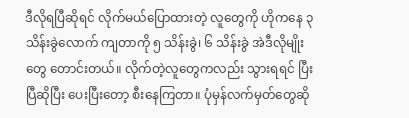ဒီလိုရပြီဆိုရင် လိုက်မယ်ပြောထားတဲ့ လူတွေကို ဟိုကနေ ၃ သိန်းခွဲလောက် ကျတာကို ၅ သိန်းခွဲ၊ ၆ သိန်းခွဲ အဲဒီလိုမျိုးတွေ တောင်းတယ်။ လိုက်တဲ့လူတွေကလည်း သွားရရင် ပြီးပြီဆိုပြီး ပေးပြီးတော့ စီးနေကြတာ။ ပုံမှန်လက်မှတ်တွေဆို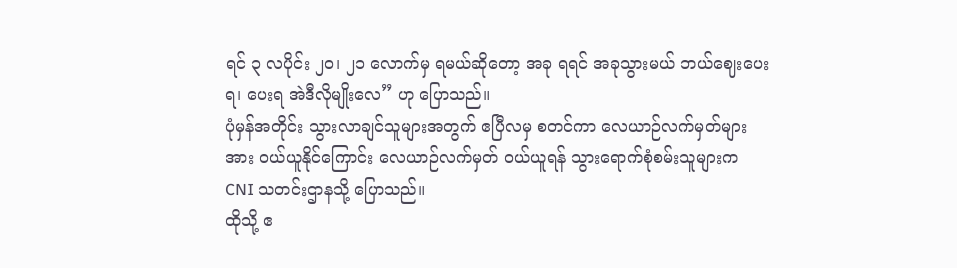ရင် ၃ လပိုင်း ၂၀၊ ၂၁ လောက်မှ ရမယ်ဆိုတော့ အခု ရရင် အခုသွားမယ် ဘယ်ဈေးပေးရ၊ ပေးရ အဲဒီလိုမျိုးလေ” ဟု ပြောသည်။
ပုံမှန်အတိုင်း သွားလာချင်သူများအတွက် ဧပြီလမှ စတင်ကာ လေယာဉ်လက်မှတ်များအား ဝယ်ယူနိုင်ကြောင်း လေယာဉ်လက်မှတ် ဝယ်ယူရန် သွားရောက်စုံစမ်းသူများက CNI သတင်းဌာနသို့ ပြောသည်။
ထိုသို့ ဧ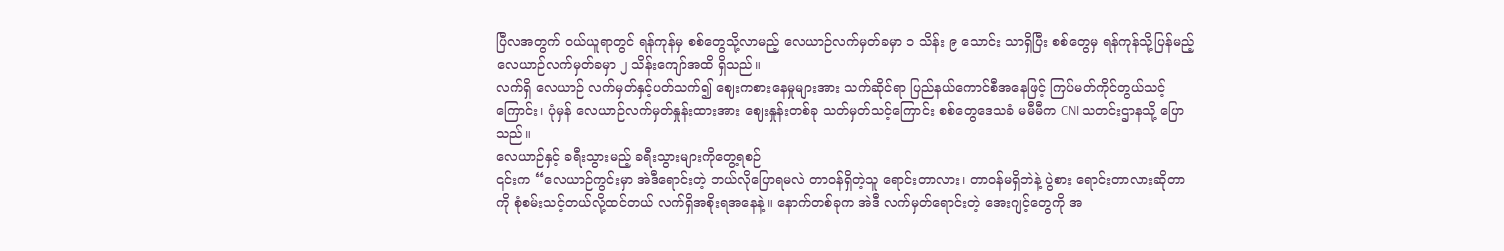ပြီလအတွက် ဝယ်ယူရာတွင် ရန်ကုန်မှ စစ်တွေသို့လာမည့် လေယာဉ်လက်မှတ်ခမှာ ၁ သိန်း ၉ သောင်း သာရှိပြီး စစ်တွေမှ ရန်ကုန်သို့ပြန်မည့် လေယာဉ်လက်မှတ်ခမှာ ၂ သိန်းကျော်အထိ ရှိသည်။
လက်ရှိ လေယာဉ် လက်မှတ်နှင့်ပတ်သက်၍ ဈေးကစားနေမှုများအား သက်ဆိုင်ရာ ပြည်နယ်ကောင်စီအနေဖြင့် ကြပ်မတ်ကိုင်တွယ်သင့်ကြောင်း၊ ပုံမှန် လေယာဉ်လက်မှတ်နှုန်းထားအား ဈေးနှုန်းတစ်ခု သတ်မှတ်သင့်ကြောင်း စစ်တွေဒေသခံ မမီမီက CNI သတင်းဌာနသို့ ပြောသည်။
လေယာဉ်နှင့် ခရီးသွားမည့် ခရီးသွားများကိုတွေ့ရစဉ်
၎င်းက “လေယာဉ်ကွင်းမှာ အဲဒီရောင်းတဲ့ ဘယ်လိုပြောရမလဲ တာဝန်ရှိတဲ့သူ ရောင်းတာလား၊ တာဝန်မရှိဘဲနဲ့ ပွဲစား ရောင်းတာလားဆိုတာကို စုံစမ်းသင့်တယ်လို့ထင်တယ် လက်ရှိအစိုးရအနေနဲ့။ နောက်တစ်ခုက အဲဒီ လက်မှတ်ရောင်းတဲ့ အေးဂျင့်တွေကို အ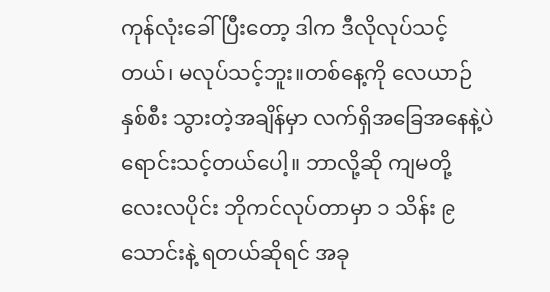ကုန်လုံးခေါ်ပြီးတော့ ဒါက ဒီလိုလုပ်သင့်တယ်၊ မလုပ်သင့်ဘူး။တစ်နေ့ကို လေယာဉ် နှစ်စီး သွားတဲ့အချိန်မှာ လက်ရှိအခြေအနေနဲ့ပဲ ရောင်းသင့်တယ်ပေါ့။ ဘာလို့ဆို ကျမတို့ လေးလပိုင်း ဘိုကင်လုပ်တာမှာ ၁ သိန်း ၉ သောင်းနဲ့ ရတယ်ဆိုရင် အခု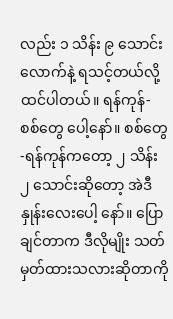လည်း ၁ သိန်း ၉ သောင်းလောက်နဲ့ ရသင့်တယ်လို့ ထင်ပါတယ်။ ရန်ကုန်-စစ်တွေ ပေါ့နော်။ စစ်တွေ-ရန်ကုန်ကတော့ ၂ သိန်း ၂ သောင်းဆိုတော့ အဲဒီနှုန်းလေးပေါ့ နော်။ ပြောချင်တာက ဒီလိုမျိုး သတ်မှတ်ထားသလားဆိုတာကို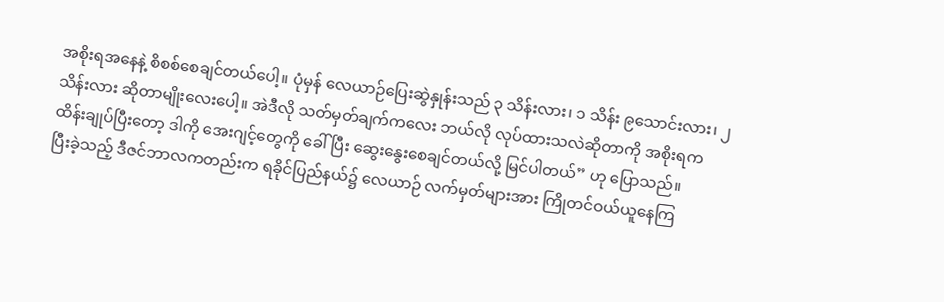အစိုးရအနေနဲ့ စိစစ်စေချင်တယ်ပေါ့။ ပုံမှန် လေယာဉ်ပြေးဆွဲနှုန်းသည် ၃ သိန်းလား၊ ၁ သိန်း ၉သောင်းလား၊ ၂ သိန်းလား ဆိုတာမျိုးလေးပေါ့။ အဲဒီလို သတ်မှတ်ချက်ကလေး ဘယ်လို လုပ်ထားသလဲဆိုတာကို အစိုးရက ထိန်းချုပ်ပြီးတော့ ဒါကို အေးဂျင့်တွေကို ခေါ်ပြီး ဆွေးနွေးစေချင်တယ်လို့ မြင်ပါတယ်” ဟု ပြောသည်။
ပြီးခဲ့သည့် ဒီဇင်ဘာလကတည်းက ရခိုင်ပြည်နယ်၌ လေယာဉ် လက်မှတ်များအား ကြိုတင်ဝယ်ယူနေကြ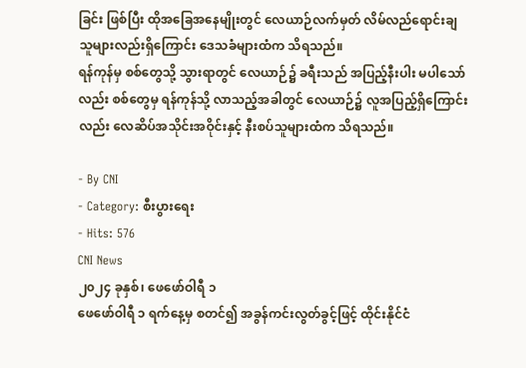ခြင်း ဖြစ်ပြီး ထိုအခြေအနေမျိုးတွင် လေယာဉ်လက်မှတ် လိမ်လည်ရောင်းချသူများလည်းရှိကြောင်း ဒေသခံများထံက သိရသည်။
ရန်ကုန်မှ စစ်တွေသို့ သွားရာတွင် လေယာဉ်၌ ခရီးသည် အပြည့်နီးပါး မပါသော်လည်း စစ်တွေမှ ရန်ကုန်သို့ လာသည့်အခါတွင် လေယာဉ်၌ လူအပြည့်ရှိကြောင်းလည်း လေဆိပ်အသိုင်းအဝိုင်းနှင့် နီးစပ်သူများထံက သိရသည်။

- By CNI
- Category: စီးပွားရေး
- Hits: 576
CNI News
၂၀၂၄ ခုနှစ်၊ ဖေဖော်ဝါရီ ၁
ဖေဖော်ဝါရီ ၁ ရက်နေ့မှ စတင်၍ အခွန်ကင်းလွတ်ခွင့်ဖြင့် ထိုင်းနိုင်ငံ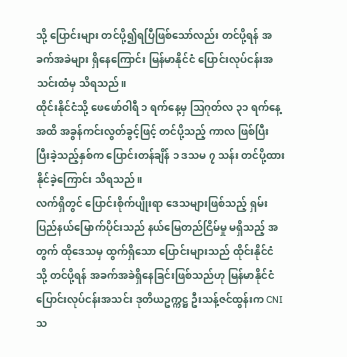သို့ ပြောင်းများ တင်ပို့၍ရပြီဖြစ်သော်လည်း တင်ပို့ရန် အခက်အခဲများ ရှိနေကြောင်း မြန်မာနိုင်ငံ ပြောင်းလုပ်ငန်းအသင်းထံမှ သိရသည်။
ထိုင်းနိုင်ငံသို့ ဖေဖော်ဝါရီ ၁ ရက်နေ့မှ ဩဂုတ်လ ၃၁ ရက်နေ့အထိ အခွန်ကင်းလွတ်ခွင့်ဖြင့် တင်ပို့သည့် ကာလ ဖြစ်ပြီး ပြီးခဲ့သည့်နှစ်က ပြောင်းတန်ချိန် ၁ ဒသမ ၇ သန်း တင်ပို့ထားနိုင်ခဲ့ကြောင်း သိရသည်။
လက်ရှိတွင် ပြောင်းစိုက်ပျိုးရာ ဒေသများဖြစ်သည့် ရှမ်းပြည်နယ်မြောက်ပိုင်းသည် နယ်မြေတည်ငြိမ်မှု မရှိသည့် အတွက် ထိုဒေသမှ ထွက်ရှိသော ပြောင်းများသည် ထိုင်းနိုင်ငံသို့ တင်ပို့ရန် အခက်အခဲရှိနေခြင်းဖြစ်သည်ဟု မြန်မာနိုင်ငံ ပြောင်းလုပ်ငန်းအသင်း ဒုတိယဥက္ကဋ္ဌ ဦးသန့်ဇင်ထွန်းက CNI သ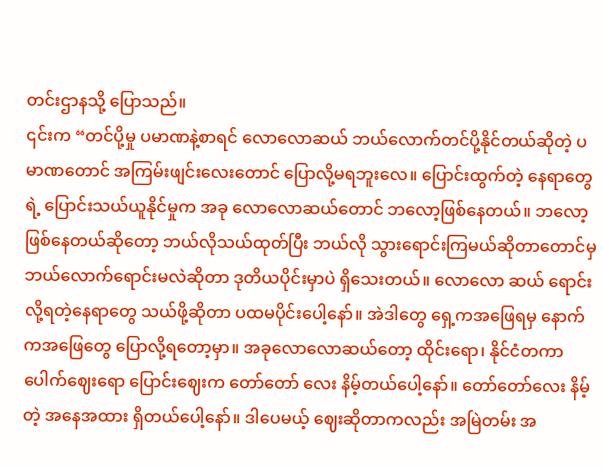တင်းဌာနသို့ ပြောသည်။
၎င်းက “တင်ပို့မှု ပမာဏနဲ့စာရင် လောလောဆယ် ဘယ်လောက်တင်ပို့နိုင်တယ်ဆိုတဲ့ ပမာဏတောင် အကြမ်းဖျင်းလေးတောင် ပြောလို့မရဘူးလေ။ ပြောင်းထွက်တဲ့ နေရာတွေရဲ့ ပြောင်းသယ်ယူနိုင်မှုက အခု လောလောဆယ်တောင် ဘလော့ဖြစ်နေတယ်။ ဘလော့ ဖြစ်နေတယ်ဆိုတော့ ဘယ်လိုသယ်ထုတ်ပြီး ဘယ်လို သွားရောင်းကြမယ်ဆိုတာတောင်မှ ဘယ်လောက်ရောင်းမလဲဆိုတာ ဒုတိယပိုင်းမှာပဲ ရှိသေးတယ်။ လောလော ဆယ် ရောင်းလို့ရတဲ့နေရာတွေ သယ်ဖို့ဆိုတာ ပထမပိုင်းပေါ့နော်။ အဲဒါတွေ ရှေ့ကအဖြေရမှ နောက်ကအဖြေတွေ ပြောလို့ရတော့မှာ။ အခုလောလောဆယ်တော့ ထိုင်းရော၊ နိုင်ငံတကာပေါက်ဈေးရော ပြောင်းဈေးက တော်တော် လေး နိမ့်တယ်ပေါ့နော်။ တော်တော်လေး နိမ့်တဲ့ အနေအထား ရှိတယ်ပေါ့နော်။ ဒါပေမယ့် ဈေးဆိုတာကလည်း အမြဲတမ်း အ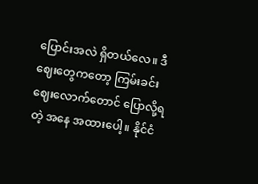ပြောင်းအလဲ ရှိတယ်လေ။ ဒီဈေးတွေကတော့ ကြမ်းခင်းဈေးလောက်တောင် ပြောလို့ရတဲ့ အနေ အထားပေါ့။ နိုင်ငံ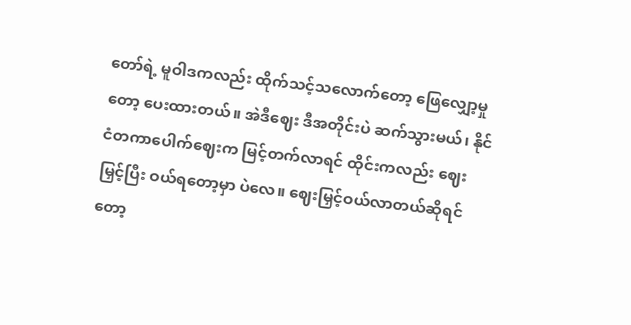တော်ရဲ့ မူဝါဒကလည်း ထိုက်သင့်သလောက်တော့ ဖြေလျှော့မှုတော့ ပေးထားတယ်။ အဲဒီဈေး ဒီအတိုင်းပဲ ဆက်သွားမယ်၊ နိုင်ငံတကာပေါက်ဈေးက မြင့်တက်လာရင် ထိုင်းကလည်း ဈေးမြှင့်ပြီး ဝယ်ရတော့မှာ ပဲလေ။ ဈေးမြှင့်ဝယ်လာတယ်ဆိုရင်တော့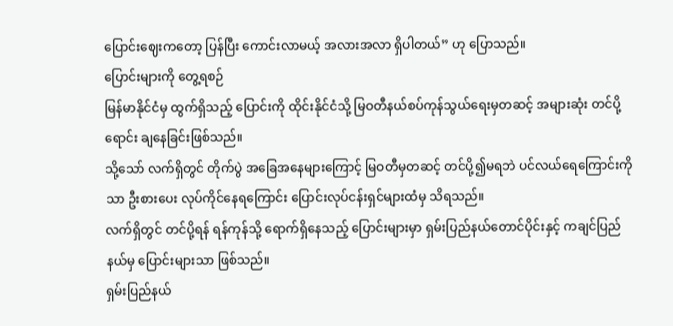ပြောင်းဈေးကတော့ ပြန်ပြီး ကောင်းလာမယ့် အလားအလာ ရှိပါတယ်” ဟု ပြောသည်။
ပြောင်းများကို တွေ့ရစဉ်
မြန်မာနိုင်ငံမှ ထွက်ရှိသည့် ပြောင်းကို ထိုင်းနိုင်ငံသို့ မြဝတီနယ်စပ်ကုန်သွယ်ရေးမှတဆင့် အများဆုံး တင်ပို့ရောင်း ချနေခြင်းဖြစ်သည်။
သို့သော် လက်ရှိတွင် တိုက်ပွဲ အခြေအနေများကြောင့် မြဝတီမှတဆင့် တင်ပို့၍မရဘဲ ပင်လယ်ရေကြောင်းကိုသာ ဦးစားပေး လုပ်ကိုင်နေရကြောင်း ပြောင်းလုပ်ငန်းရှင်များထံမှ သိရသည်။
လက်ရှိတွင် တင်ပို့ရန် ရန်ကုန်သို့ ရောက်ရှိနေသည့် ပြောင်းများမှာ ရှမ်းပြည်နယ်တောင်ပိုင်းနှင့် ကချင်ပြည်နယ်မှ ပြောင်းများသာ ဖြစ်သည်။
ရှမ်းပြည်နယ်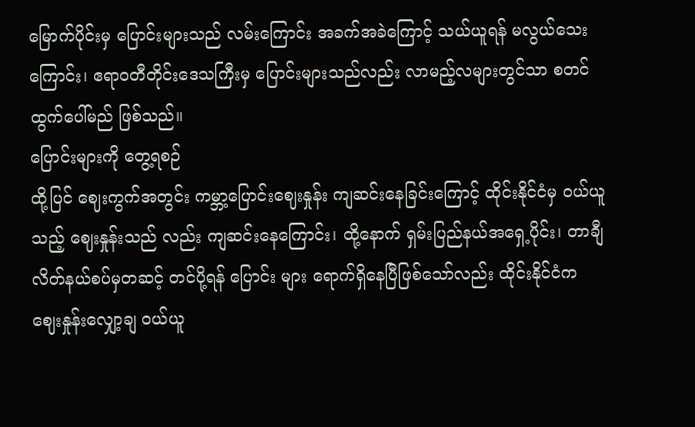မြောက်ပိုင်းမှ ပြောင်းများသည် လမ်းကြောင်း အခက်အခဲကြောင့် သယ်ယူရန် မလွယ်သေးကြောင်း၊ ဧရာဝတီတိုင်းဒေသကြီးမှ ပြောင်းများသည်လည်း လာမည့်လများတွင်သာ စတင်ထွက်ပေါ်မည် ဖြစ်သည်။
ပြောင်းများကို တွေ့ရစဉ်
ထို့ပြင် ဈေးကွက်အတွင်း ကမ္ဘာ့ပြောင်းဈေးနှုန်း ကျဆင်းနေခြင်းကြောင့် ထိုင်းနိုင်ငံမှ ဝယ်ယူသည့် ဈေးနှုန်းသည် လည်း ကျဆင်းနေကြောင်း၊ ထို့နောက် ရှမ်းပြည်နယ်အရှေ့ပိုင်း၊ တာချီလိတ်နယ်စပ်မှတဆင့် တင်ပို့ရန် ပြောင်း များ ရောက်ရှိနေပြီဖြစ်သော်လည်း ထိုင်းနိုင်ငံက ဈေးနှုန်းလျှော့ချ ဝယ်ယူ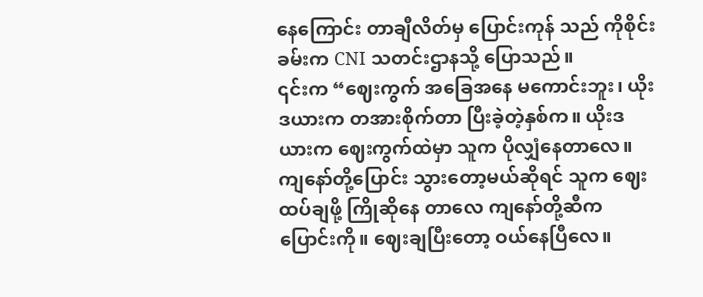နေကြောင်း တာချီလိတ်မှ ပြောင်းကုန် သည် ကိုစိုင်းခမ်းက CNI သတင်းဌာနသို့ ပြောသည်။
၎င်းက “ဈေးကွက် အခြေအနေ မကောင်းဘူး၊ ယိုးဒယားက တအားစိုက်တာ ပြီးခဲ့တဲ့နှစ်က။ ယိုးဒယားက ဈေးကွက်ထဲမှာ သူက ပိုလျှံနေတာလေ။ ကျနော်တို့ပြောင်း သွားတော့မယ်ဆိုရင် သူက ဈေးထပ်ချဖို့ ကြိုဆိုနေ တာလေ ကျနော်တို့ဆီက ပြောင်းကို။ ဈေးချပြီးတော့ ဝယ်နေပြီလေ။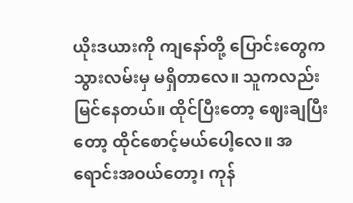ယိုးဒယားကို ကျနော်တို့ ပြောင်းတွေက သွားလမ်းမှ မရှိတာလေ။ သူကလည်း မြင်နေတယ်။ ထိုင်ပြီးတော့ ဈေးချပြီးတော့ ထိုင်စောင့်မယ်ပေါ့လေ။ အရောင်းအဝယ်တော့၊ ကုန်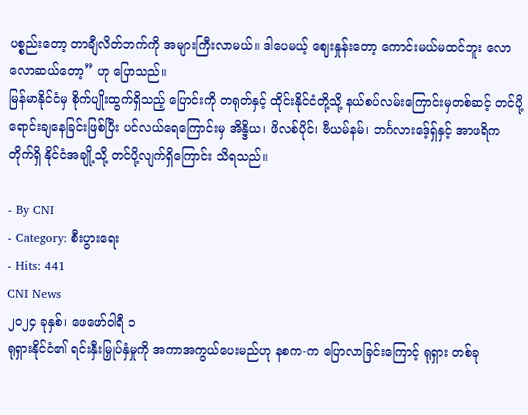ပစ္စည်းတော့ တာချီလိတ်ဘက်ကို အများကြီးလာမယ်။ ဒါပေမယ့် ဈေးနှုန်းတော့ ကောင်းမယ်မထင်ဘူး လောလောဆယ်တော့” ဟု ပြောသည်။
မြန်မာနိုင်ငံမှ စိုက်ပျိုးထွက်ရှိသည့် ပြောင်းကို တရုတ်နှင့် ထိုင်းနိုင်ငံတို့သို့ နယ်စပ်လမ်းကြောင်းမှတစ်ဆင့် တင်ပို့ရောင်းချနေခြင်းဖြစ်ပြီး ပင်လယ်ရေကြောင်းမှ အိန္ဒိယ၊ ဖိလစ်ပိုင်၊ ဗီယမ်နမ်၊ ဘင်္ဂလားဒေ့်ရှ်နှင့် အာဖရိကတိုက်ရှိ နိုင်ငံအချို့သို့ တင်ပို့လျက်ရှိကြောင်း သိရသည်။

- By CNI
- Category: စီးပွားရေး
- Hits: 441
CNI News
၂၀၂၄ ခုနှစ်၊ ဖေဖော်ဝါရီ ၁
ရုရှားနိုင်ငံ၏ ရင်းနှီးမြှုပ်နှံမှုကို အကာအကွယ်ပေးမည်ဟု နစက-က ပြောလာခြင်းကြောင့် ရုရှား တစ်ခု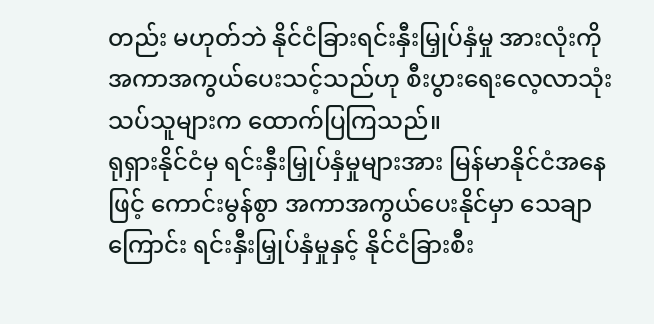တည်း မဟုတ်ဘဲ နိုင်ငံခြားရင်းနှီးမြှုပ်နှံမှု အားလုံးကို အကာအကွယ်ပေးသင့်သည်ဟု စီးပွားရေးလေ့လာသုံးသပ်သူများက ထောက်ပြကြသည်။
ရုရှားနိုင်ငံမှ ရင်းနှီးမြှုပ်နှံမှုများအား မြန်မာနိုင်ငံအနေဖြင့် ကောင်းမွန်စွာ အကာအကွယ်ပေးနိုင်မှာ သေချာ ကြောင်း ရင်းနှီးမြှုပ်နှံမှုနှင့် နိုင်ငံခြားစီး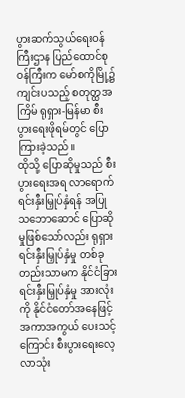ပွားဆက်သွယ်ရေးဝန်ကြီးဌာန ပြည်ထောင်စုဝန်ကြီးက မော်စကိုမြို့၌ ကျင်းပသည့် စတုတ္ထအကြိမ် ရုရှား-မြန်မာ စီးပွားရေးဖိုရမ်တွင် ပြောကြားခဲ့သည်။
ထိုသို့ ပြောဆိုမှုသည် စီးပွားရေးအရ လာရောက်ရင်းနှီးမြှုပ်နှံရန် အပြုသဘောဆောင် ပြောဆိုမှုဖြစ်သော်လည်း ရုရှားရင်းနှီးမြှုပ်နှံမှု တစ်ခုတည်းသာမက နိုင်ငံခြားရင်းနှီးမြှုပ်နှံမှု အားလုံးကို နိုင်ငံတော်အနေဖြင့် အကာအကွယ် ပေးသင့်ကြောင်း စီးပွားရေးလေ့လာသုံး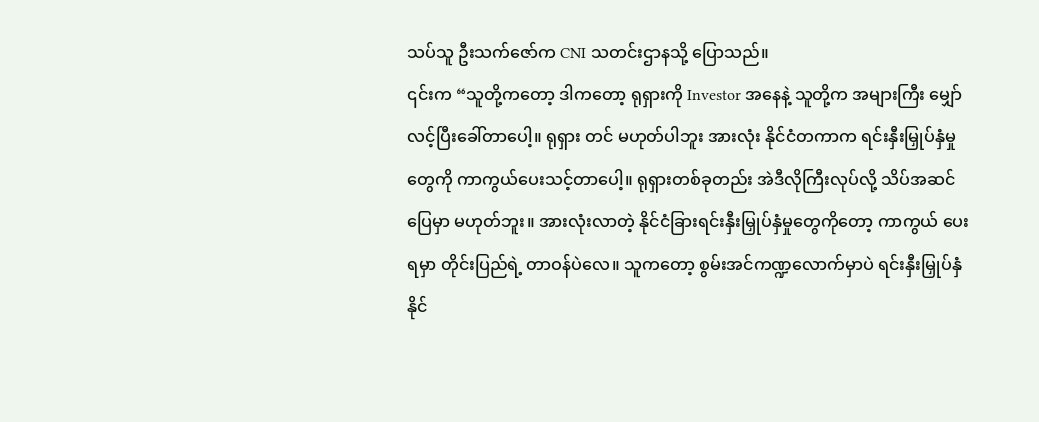သပ်သူ ဦးသက်ဇော်က CNI သတင်းဌာနသို့ ပြောသည်။
၎င်းက “သူတို့ကတော့ ဒါကတော့ ရုရှားကို Investor အနေနဲ့ သူတို့က အများကြီး မျှော်လင့်ပြီးခေါ်တာပေါ့။ ရုရှား တင် မဟုတ်ပါဘူး အားလုံး နိုင်ငံတကာက ရင်းနှီးမြှုပ်နှံမှုတွေကို ကာကွယ်ပေးသင့်တာပေါ့။ ရုရှားတစ်ခုတည်း အဲဒီလိုကြီးလုပ်လို့ သိပ်အဆင်ပြေမှာ မဟုတ်ဘူး။ အားလုံးလာတဲ့ နိုင်ငံခြားရင်းနှီးမြှုပ်နှံမှုတွေကိုတော့ ကာကွယ် ပေးရမှာ တိုင်းပြည်ရဲ့ တာဝန်ပဲလေ။ သူကတော့ စွမ်းအင်ကဏ္ဍလောက်မှာပဲ ရင်းနှီးမြှုပ်နှံနိုင်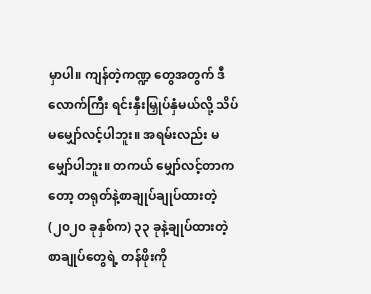မှာပါ။ ကျန်တဲ့ကဏ္ဍ တွေအတွက် ဒီလောက်ကြီး ရင်းနှီးမြှုပ်နှံမယ်လို့ သိပ်မမျှော်လင့်ပါဘူး။ အရမ်းလည်း မမျှော်ပါဘူး။ တကယ် မျှော်လင့်တာကတော့ တရုတ်နဲ့စာချုပ်ချုပ်ထားတဲ့(၂၀၂၀ ခုနှစ်က) ၃၃ ခုနဲ့ချုပ်ထားတဲ့ စာချုပ်တွေရဲ့ တန်ဖိုးကို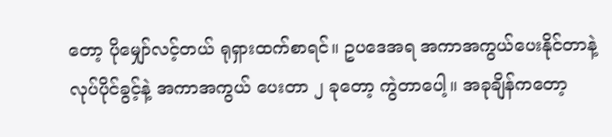တော့ ပိုမျှော်လင့်တယ် ရုရှားထက်စာရင်။ ဥပဒေအရ အကာအကွယ်ပေးနိုင်တာနဲ့ လုပ်ပိုင်ခွင့်နဲ့ အကာအကွယ် ပေးတာ ၂ ခုတော့ ကွဲတာပေါ့။ အခုချိန်ကတော့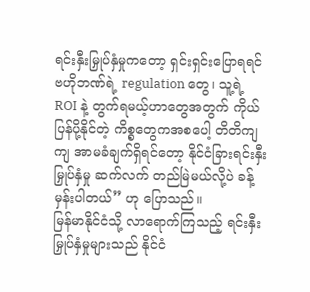ရင်းနှီးမြှုပ်နှံမှုကတော့ ရှင်းရှင်းပြောရရင် ဗဟိုဘဏ်ရဲ့ regulation တွေ၊ သူ့ရဲ့ ROI နဲ့ တွက်ရမယ့်ဟာတွေအတွက် ကိုယ်ပြန်ပို့နိုင်တဲ့ ကိစ္စတွေကအစပေါ့ တိတိကျကျ အာမခံချက်ရှိရင်တော့ နိုင်ငံခြားရင်းနှီးမြှုပ်နှံမှု ဆက်လက် တည်မြဲမယ်လို့ပဲ ခန့်မှန်းပါတယ်” ဟု ပြောသည်။
မြန်မာနိုင်ငံသို့ လာရောက်ကြသည့် ရင်းနှီးမြှုပ်နှံမှုများသည် နိုင်ငံ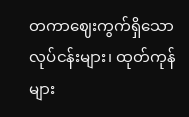တကာဈေးကွက်ရှိသော လုပ်ငန်းများ၊ ထုတ်ကုန် များ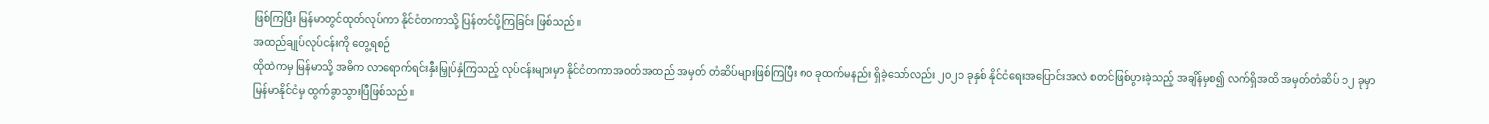ဖြစ်ကြပြီး မြန်မာတွင်ထုတ်လုပ်ကာ နိုင်ငံတကာသို့ ပြန်တင်ပို့ကြခြင်း ဖြစ်သည်။
အထည်ချုပ်လုပ်ငန်းကို တွေ့ရစဉ်
ထိုထဲကမှ မြန်မာသို့ အဓိက လာရောက်ရင်းနှီးမြှုပ်နှံကြသည့် လုပ်ငန်းများမှာ နိုင်ငံတကာအဝတ်အထည် အမှတ် တံဆိပ်များဖြစ်ကြပြီး ၈၀ ခုထက်မနည်း ရှိခဲ့သော်လည်း ၂၀၂၁ ခုနှစ် နိုင်ငံရေးအပြောင်းအလဲ စတင်ဖြစ်ပွားခဲ့သည့် အချိန်မှစ၍ လက်ရှိအထိ အမှတ်တံဆိပ် ၁၂ ခုမှာ မြန်မာနိုင်ငံမှ ထွက်ခွာသွားပြီဖြစ်သည်။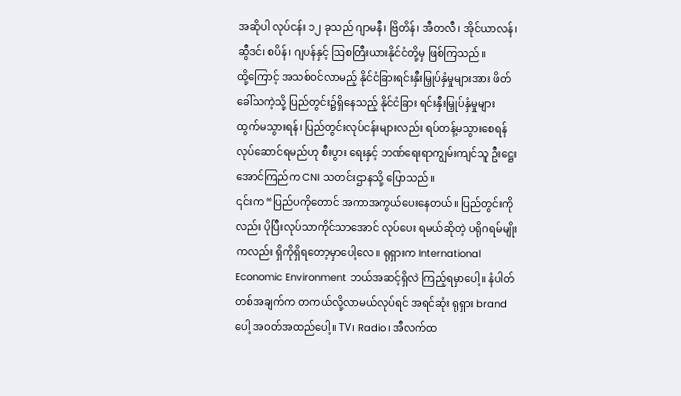အဆိုပါ လုပ်ငန်း ၁၂ ခုသည် ဂျာမနီ၊ ဗြိတိန်၊ အီတလီ၊ အိုင်ယာလန်၊ ဆွီဒင်၊ စပိန်၊ ဂျပန်နှင့် ဩစတြီးယားနိုင်ငံတို့မှ ဖြစ်ကြသည်။
ထို့ကြောင့် အသစ်ဝင်လာမည့် နိုင်ငံခြားရင်းနှီးမြှုပ်နှံမှုများအား ဖိတ်ခေါ်သကဲ့သို့ ပြည်တွင်း၌ရှိနေသည့် နိုင်ငံခြား ရင်းနှီးမြှုပ်နှံမှုများ ထွက်မသွားရန်၊ ပြည်တွင်းလုပ်ငန်းများလည်း ရပ်တန့်မသွားစေရန် လုပ်ဆောင်ရမည်ဟု စီးပွား ရေးနှင့် ဘဏ်ရေးရာကျွမ်းကျင်သူ ဦးဋ္ဌေးအောင်ကြည်က CNI သတင်းဌာနသို့ ပြောသည်။
၎င်းက “ပြည်ပကိုတောင် အကာအကွယ်ပေးနေတယ်။ ပြည်တွင်းကိုလည်း ပိုပြီးလုပ်သာကိုင်သာအောင် လုပ်ပေး ရမယ်ဆိုတဲ့ ပရိုဂရမ်မျိုးကလည်း ရှိကိုရှိရတော့မှာပေါ့လေ။ ရုရှားက International Economic Environment ဘယ်အဆင့်ရှိလဲ ကြည့်ရမှာပေါ့။ နံပါတ်တစ်အချက်က တကယ်လို့လာမယ်လုပ်ရင် အရင်ဆုံး ရုရှား brand ပေါ့ အဝတ်အထည်ပေါ့။ TV၊ Radio၊ အီလက်ထ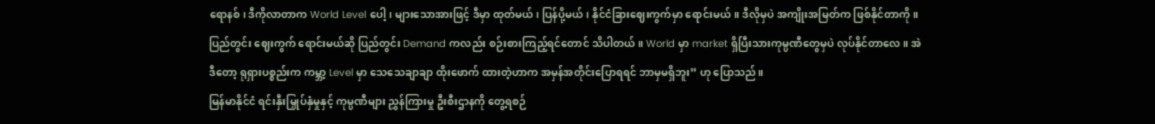ရောနစ်၊ ဒီကိုလာတာက World Level ပေါ့၊ များသောအားဖြင့် ဒီမှာ ထုတ်မယ်၊ ပြန်ပို့မယ်၊ နိုင်ငံခြားဈေးကွက်မှာ ရောင်းမယ်။ ဒီလိုမှပဲ အကျိုးအမြတ်က ဖြစ်နိုင်တာကို။ ပြည်တွင်း ဈေးကွက် ရောင်းမယ်ဆို ပြည်တွင်း Demand ကလည်း စဉ်းစားကြည့်ရင်တောင် သိပါတယ်။ World မှာ market ရှိပြီးသားကုမ္ပဏီတွေမှပဲ လုပ်နိုင်တာလေ။ အဲဒီတော့ ရုရှားပစ္စည်းက ကမ္ဘာ့ Level မှာ သေသေချာချာ ထိုးဖောက် ထားတဲ့ဟာက အမှန်အတိုင်းပြောရရင် ဘာမှမရှိဘူး” ဟု ပြောသည်။
မြန်မာနိုင်ငံ ရင်းနှီးမြှုပ်နှံမှုနှင့် ကုမ္ပဏီများ ညွှန်ကြားမှု ဦးစီးဌာနကို တွေ့ရစဉ်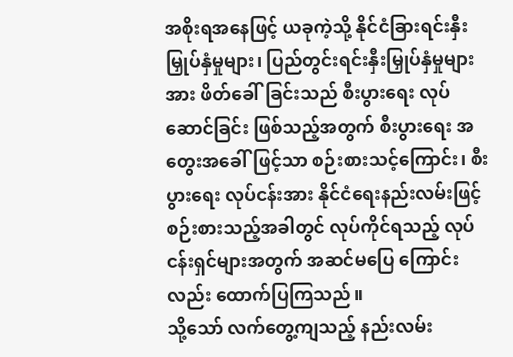အစိုးရအနေဖြင့် ယခုကဲ့သို့ နိုင်ငံခြားရင်းနှီးမြှုပ်နှံမှုများ၊ ပြည်တွင်းရင်းနှီးမြှုပ်နှံမှုများအား ဖိတ်ခေါ်ခြင်းသည် စီးပွားရေး လုပ်ဆောင်ခြင်း ဖြစ်သည့်အတွက် စီးပွားရေး အတွေးအခေါ်ဖြင့်သာ စဉ်းစားသင့်ကြောင်း၊ စီးပွားရေး လုပ်ငန်းအား နိုင်ငံရေးနည်းလမ်းဖြင့် စဉ်းစားသည့်အခါတွင် လုပ်ကိုင်ရသည့် လုပ်ငန်းရှင်များအတွက် အဆင်မပြေ ကြောင်းလည်း ထောက်ပြကြသည်။
သို့သော် လက်တွေ့ကျသည့် နည်းလမ်း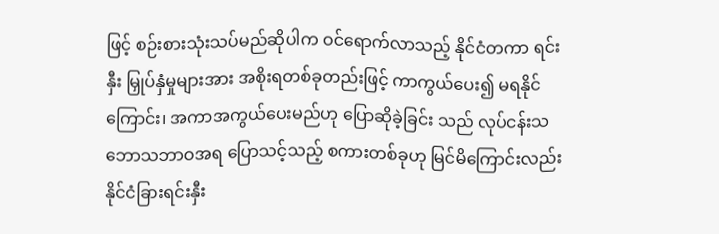ဖြင့် စဉ်းစားသုံးသပ်မည်ဆိုပါက ဝင်ရောက်လာသည့် နိုင်ငံတကာ ရင်းနှီး မြှုပ်နှံမှုများအား အစိုးရတစ်ခုတည်းဖြင့် ကာကွယ်ပေး၍ မရနိုင်ကြောင်း၊ အကာအကွယ်ပေးမည်ဟု ပြောဆိုခဲ့ခြင်း သည် လုပ်ငန်းသဘောသဘာဝအရ ပြောသင့်သည့် စကားတစ်ခုဟု မြင်မိကြောင်းလည်း နိုင်ငံခြားရင်းနှီး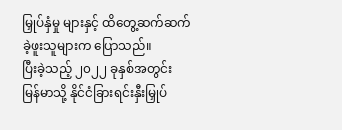မြှုပ်နှံမှု များနှင့် ထိတွေ့ဆက်ဆက်ခဲ့ဖူးသူများက ပြောသည်။
ပြီးခဲ့သည့် ၂၀၂၂ ခုနှစ်အတွင်း မြန်မာသို့ နိုင်ငံခြားရင်းနှီးမြှုပ်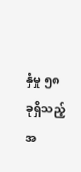နှံမှု ၅၈ ခုရှိသည့်အ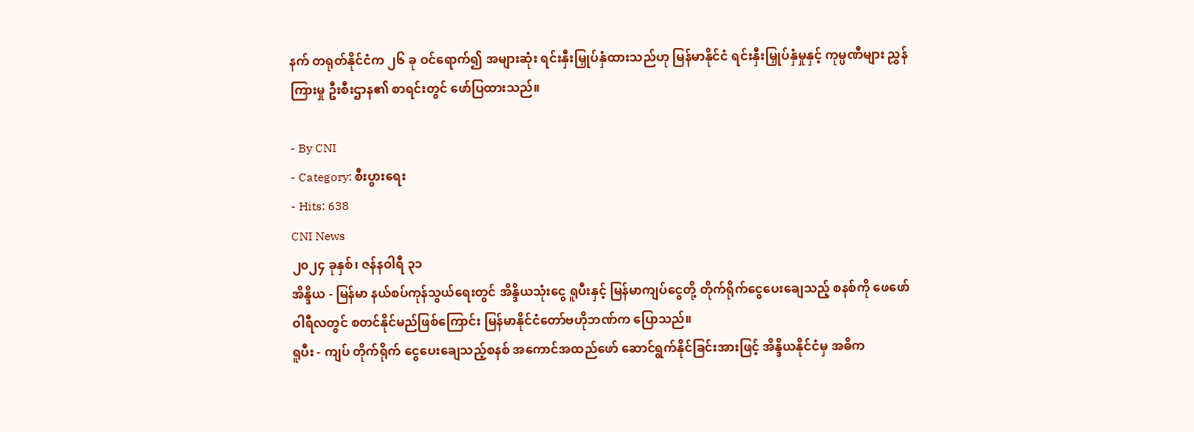နက် တရုတ်နိုင်ငံက ၂၆ ခု ဝင်ရောက်၍ အများဆုံး ရင်းနှီးမြှုပ်နှံထားသည်ဟု မြန်မာနိုင်ငံ ရင်းနှီးမြှုပ်နှံမှုနှင့် ကုမ္ပဏီများ ညွှန်ကြားမှု ဦးစီးဌာန၏ စာရင်းတွင် ဖော်ပြထားသည်။

- By CNI
- Category: စီးပွားရေး
- Hits: 638
CNI News
၂၀၂၄ ခုနှစ်၊ ဇန်နဝါရီ ၃၁
အိန္ဒိယ - မြန်မာ နယ်စပ်ကုန်သွယ်ရေးတွင် အိန္ဒိယသုံးငွေ ရူပီးနှင့် မြန်မာကျပ်ငွေတို့ တိုက်ရိုက်ငွေပေးချေသည့် စနစ်ကို ဖေဖော်ဝါရီလတွင် စတင်နိုင်မည်ဖြစ်ကြောင်း မြန်မာနိုင်ငံတော်ဗဟိုဘဏ်က ပြောသည်။
ရူပီး - ကျပ် တိုက်ရိုက် ငွေပေးချေသည့်စနစ် အကောင်အထည်ဖော် ဆောင်ရွက်နိုင်ခြင်းအားဖြင့် အိန္ဒိယနိုင်ငံမှ အဓိက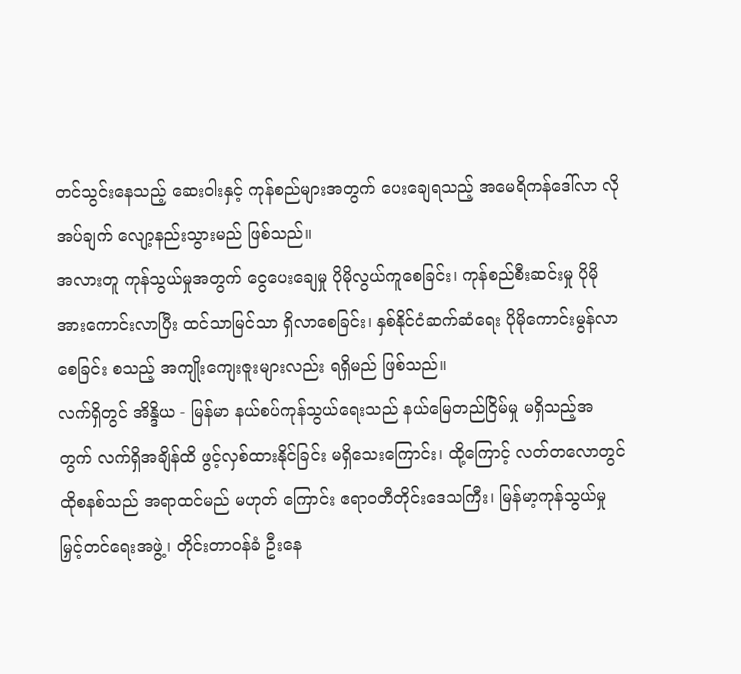တင်သွင်းနေသည့် ဆေးဝါးနှင့် ကုန်စည်များအတွက် ပေးချေရသည့် အမေရိကန်ဒေါ်လာ လိုအပ်ချက် လျော့နည်းသွားမည် ဖြစ်သည်။
အလားတူ ကုန်သွယ်မှုအတွက် ငွေပေးချေမှု ပိုမိုလွယ်ကူစေခြင်း၊ ကုန်စည်စီးဆင်းမှု ပိုမိုအားကောင်းလာပြီး ထင်သာမြင်သာ ရှိလာစေခြင်း၊ နှစ်နိုင်ငံဆက်ဆံရေး ပိုမိုကောင်းမွန်လာစေခြင်း စသည့် အကျိုးကျေးဇူးများလည်း ရရှိမည် ဖြစ်သည်။
လက်ရှိတွင် အိန္ဒိယ - မြန်မာ နယ်စပ်ကုန်သွယ်ရေးသည် နယ်မြေတည်ငြိမ်မှု မရှိသည့်အတွက် လက်ရှိအချိန်ထိ ဖွင့်လှစ်ထားနိုင်ခြင်း မရှိသေးကြောင်း၊ ထို့ကြောင့် လတ်တလောတွင် ထိုစနစ်သည် အရာထင်မည် မဟုတ် ကြောင်း ဧရာဝတီတိုင်းဒေသကြီး၊ မြန်မာ့ကုန်သွယ်မှုမြှင့်တင်ရေးအဖွဲ့၊ တိုင်းတာဝန်ခံ ဦးနေ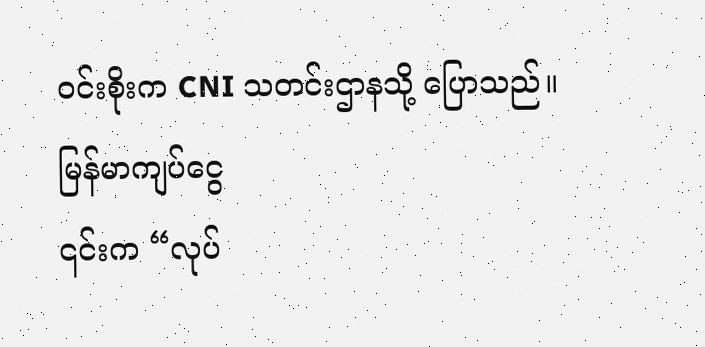ဝင်းစိုးက CNI သတင်းဌာနသို့ ပြောသည်။
မြန်မာကျပ်ငွေ
၎င်းက “လုပ်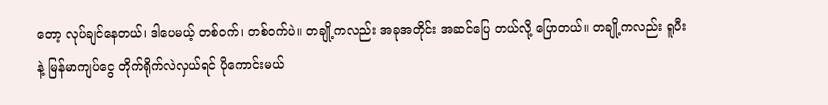တော့ လုပ်ချင်နေတယ်၊ ဒါပေမယ့် တစ်ဝက်၊ တစ်ဝက်ပဲ။ တချို့ကလည်း အခုအတိုင်း အဆင်ပြေ တယ်လို့ ပြောတယ်။ တချို့ကလည်း ရူပီးနဲ့ မြန်မာကျပ်ငွေ တိုက်ရိုက်လဲလှယ်ရင် ပိုကောင်းမယ်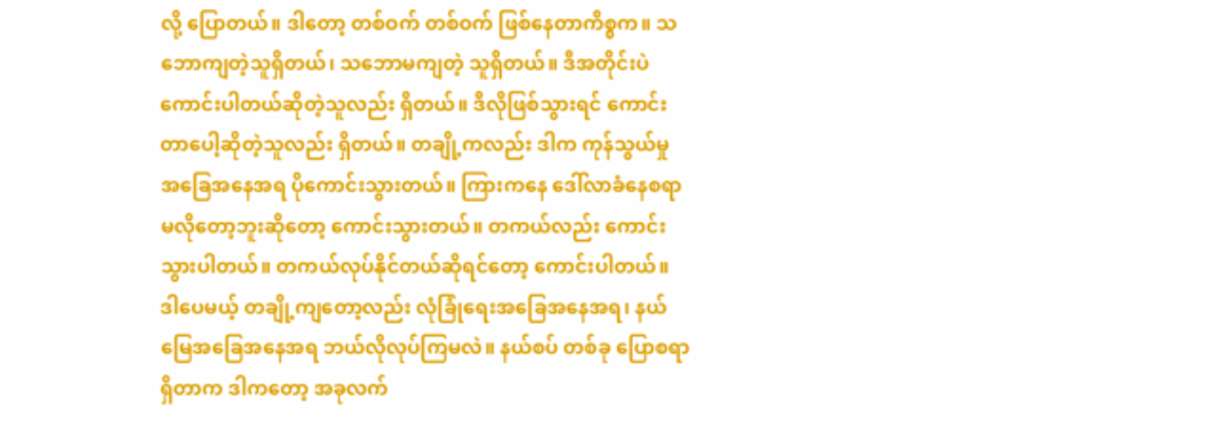လို့ ပြောတယ်။ ဒါတော့ တစ်ဝက် တစ်ဝက် ဖြစ်နေတာကိစ္စက။ သဘောကျတဲ့သူရှိတယ်၊ သဘောမကျတဲ့ သူရှိတယ်။ ဒီအတိုင်းပဲ ကောင်းပါတယ်ဆိုတဲ့သူလည်း ရှိတယ်။ ဒီလိုဖြစ်သွားရင် ကောင်းတာပေါ့ဆိုတဲ့သူလည်း ရှိတယ်။ တချို့ကလည်း ဒါက ကုန်သွယ်မှု အခြေအနေအရ ပိုကောင်းသွားတယ်။ ကြားကနေ ဒေါ်လာခံနေစရာ မလိုတော့ဘူးဆိုတော့ ကောင်းသွားတယ်။ တကယ်လည်း ကောင်းသွားပါတယ်။ တကယ်လုပ်နိုင်တယ်ဆိုရင်တော့ ကောင်းပါတယ်။ ဒါပေမယ့် တချို့ကျတော့လည်း လုံခြုံရေးအခြေအနေအရ၊ နယ်မြေအခြေအနေအရ ဘယ်လိုလုပ်ကြမလဲ။ နယ်စပ် တစ်ခု ပြောစရာရှိတာက ဒါကတော့ အခုလက်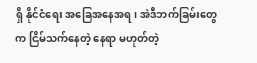ရှိ နိုင်ငံရေး အခြေအနေအရ၊ အဲဒီဘက်ခြမ်းတွေက ငြိမ်သက်နေတဲ့ နေရာ မဟုတ်တဲ့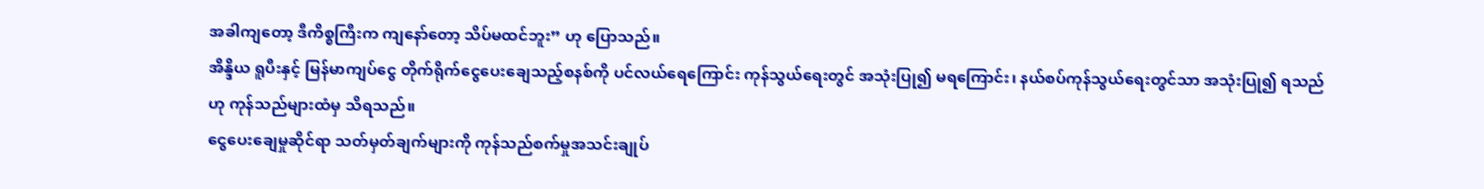အခါကျတော့ ဒီကိစ္စကြီးက ကျနော်တော့ သိပ်မထင်ဘူး” ဟု ပြောသည်။
အိန္ဒိယ ရူပီးနှင့် မြန်မာကျပ်ငွေ တိုက်ရိုက်ငွေပေးချေသည့်စနစ်ကို ပင်လယ်ရေကြောင်း ကုန်သွယ်ရေးတွင် အသုံးပြု၍ မရကြောင်း၊ နယ်စပ်ကုန်သွယ်ရေးတွင်သာ အသုံးပြု၍ ရသည်ဟု ကုန်သည်များထံမှ သိရသည်။
ငွေပေးချေမှုဆိုင်ရာ သတ်မှတ်ချက်များကို ကုန်သည်စက်မှုအသင်းချုပ်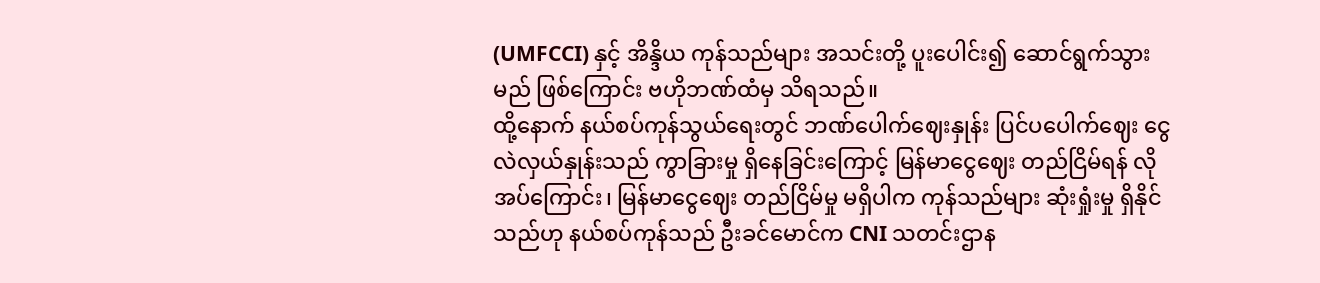(UMFCCI) နှင့် အိန္ဒိယ ကုန်သည်များ အသင်းတို့ ပူးပေါင်း၍ ဆောင်ရွက်သွားမည် ဖြစ်ကြောင်း ဗဟိုဘဏ်ထံမှ သိရသည်။
ထို့နောက် နယ်စပ်ကုန်သွယ်ရေးတွင် ဘဏ်ပေါက်ဈေးနှုန်း ပြင်ပပေါက်ဈေး ငွေလဲလှယ်နှုန်းသည် ကွာခြားမှု ရှိနေခြင်းကြောင့် မြန်မာငွေဈေး တည်ငြိမ်ရန် လိုအပ်ကြောင်း၊ မြန်မာငွေဈေး တည်ငြိမ်မှု မရှိပါက ကုန်သည်များ ဆုံးရှုံးမှု ရှိနိုင်သည်ဟု နယ်စပ်ကုန်သည် ဦးခင်မောင်က CNI သတင်းဌာန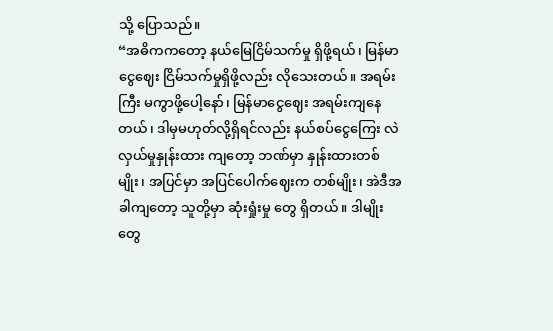သို့ ပြောသည်။
“အဓိကကတော့ နယ်မြေငြိမ်သက်မှု ရှိဖို့ရယ်၊ မြန်မာငွေဈေး ငြိမ်သက်မှုရှိဖို့လည်း လိုသေးတယ်။ အရမ်းကြီး မကွာဖို့ပေါ့နော်၊ မြန်မာငွေဈေး အရမ်းကျနေတယ်၊ ဒါမှမဟုတ်လို့ရှိရင်လည်း နယ်စပ်ငွေကြေး လဲလှယ်မှုနှုန်းထား ကျတော့ ဘဏ်မှာ နှုန်းထားတစ်မျိုး၊ အပြင်မှာ အပြင်ပေါက်ဈေးက တစ်မျိုး၊ အဲဒီအခါကျတော့ သူတို့မှာ ဆုံးရှုံးမှု တွေ ရှိတယ်။ ဒါမျိုးတွေ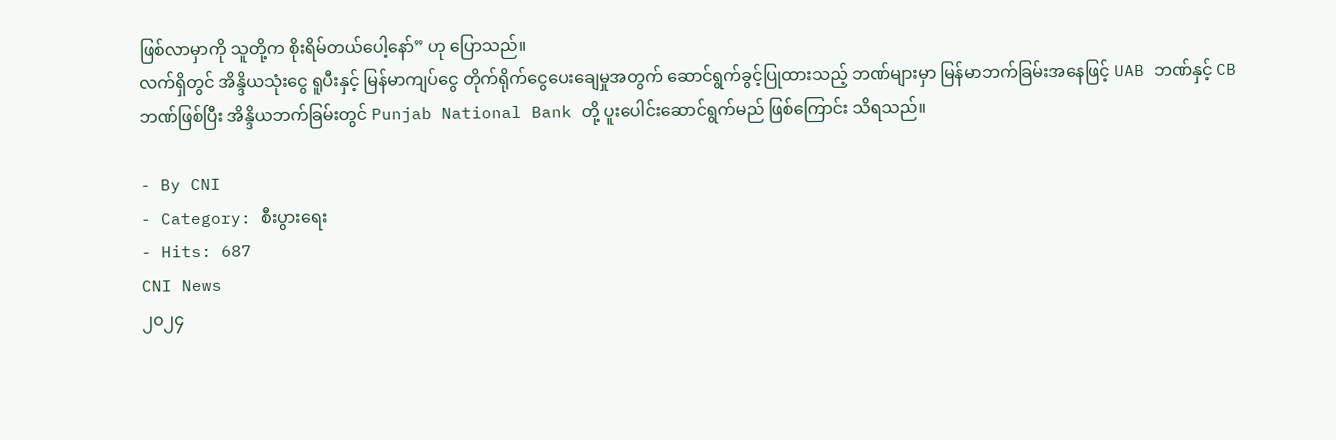ဖြစ်လာမှာကို သူတို့က စိုးရိမ်တယ်ပေါ့နော်” ဟု ပြောသည်။
လက်ရှိတွင် အိန္ဒိယသုံးငွေ ရူပီးနှင့် မြန်မာကျပ်ငွေ တိုက်ရိုက်ငွေပေးချေမှုအတွက် ဆောင်ရွက်ခွင့်ပြုထားသည့် ဘဏ်များမှာ မြန်မာဘက်ခြမ်းအနေဖြင့် UAB ဘဏ်နှင့် CB ဘဏ်ဖြစ်ပြီး အိန္ဒိယဘက်ခြမ်းတွင် Punjab National Bank တို့ ပူးပေါင်းဆောင်ရွက်မည် ဖြစ်ကြောင်း သိရသည်။

- By CNI
- Category: စီးပွားရေး
- Hits: 687
CNI News
၂၀၂၄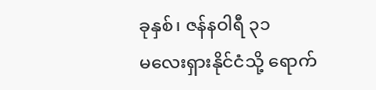ခုနှစ်၊ ဇန်နဝါရီ ၃၁
မလေးရှားနိုင်ငံသို့ ရောက်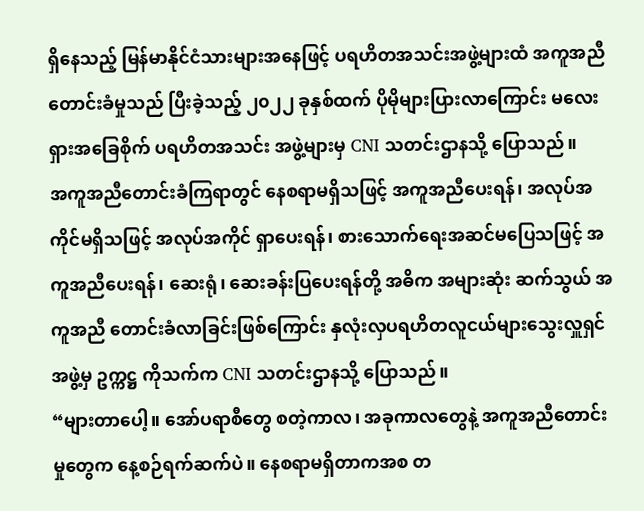ရှိနေသည့် မြန်မာနိုင်ငံသားများအနေဖြင့် ပရဟိတအသင်းအဖွဲ့များထံ အကူအညီ တောင်းခံမှုသည် ပြီးခဲ့သည့် ၂၀၂၂ ခုနှစ်ထက် ပိုမိုများပြားလာကြောင်း မလေးရှားအခြေစိုက် ပရဟိတအသင်း အဖွဲ့များမှ CNI သတင်းဌာနသို့ ပြောသည်။
အကူအညီတောင်းခံကြရာတွင် နေစရာမရှိသဖြင့် အကူအညီပေးရန်၊ အလုပ်အကိုင်မရှိသဖြင့် အလုပ်အကိုင် ရှာပေးရန်၊ စားသောက်ရေးအဆင်မပြေသဖြင့် အကူအညီပေးရန်၊ ဆေးရုံ၊ ဆေးခန်းပြပေးရန်တို့ အဓိက အများဆုံး ဆက်သွယ် အကူအညီ တောင်းခံလာခြင်းဖြစ်ကြောင်း နှလုံးလှပရဟိတလူငယ်များသွေးလှူရှင်အဖွဲ့မှ ဥက္ကဋ္ဌ ကိုသက်က CNI သတင်းဌာနသို့ ပြောသည်။
“များတာပေါ့။ အော်ပရာစီတွေ စတဲ့ကာလ၊ အခုကာလတွေနဲ့ အကူအညီတောင်းမှုတွေက နေ့စဉ်ရက်ဆက်ပဲ။ နေစရာမရှိတာကအစ တ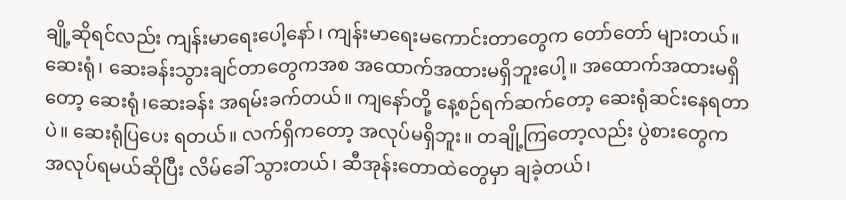ချို့ဆိုရင်လည်း ကျန်းမာရေးပေါ့နော်၊ ကျန်းမာရေးမကောင်းတာတွေက တော်တော် များတယ်။ ဆေးရုံ၊ ဆေးခန်းသွားချင်တာတွေကအစ အထောက်အထားမရှိဘူးပေါ့။ အထောက်အထားမရှိတော့ ဆေးရုံ၊ဆေးခန်း အရမ်းခက်တယ်။ ကျနော်တို့ နေ့စဉ်ရက်ဆက်တော့ ဆေးရုံဆင်းနေရတာပဲ။ ဆေးရုံပြပေး ရတယ်။ လက်ရှိကတော့ အလုပ်မရှိဘူး။ တချို့ကြတော့လည်း ပွဲစားတွေက အလုပ်ရမယ်ဆိုပြီး လိမ်ခေါ် သွားတယ်၊ ဆီအုန်းတောထဲတွေမှာ ချခဲ့တယ်၊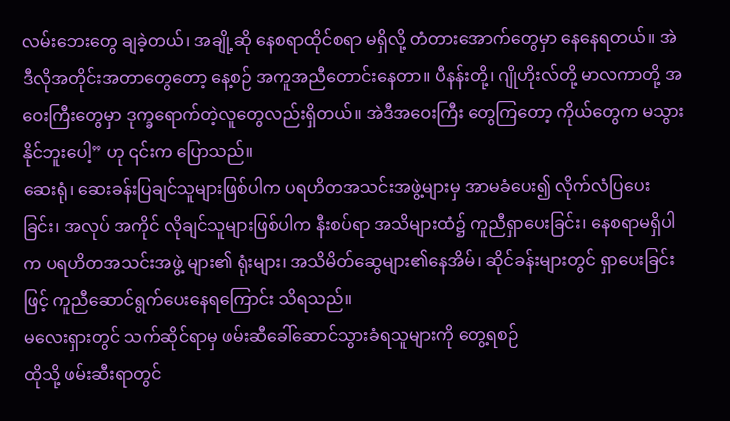လမ်းဘေးတွေ ချခဲ့တယ်၊ အချို့ဆို နေစရာထိုင်စရာ မရှိလို့ တံတားအောက်တွေမှာ နေနေရတယ်။ အဲဒီလိုအတိုင်းအတာတွေတော့ နေ့စဉ် အကူအညီတောင်းနေတာ။ ပီနန်းတို့၊ ဂျိုဟိုးလ်တို့ မာလကာတို့ အဝေးကြီးတွေမှာ ဒုက္ခရောက်တဲ့လူတွေလည်းရှိတယ်။ အဲဒီအဝေးကြီး တွေကြတော့ ကိုယ်တွေက မသွားနိုင်ဘူးပေါ့” ဟု ၎င်းက ပြောသည်။
ဆေးရုံ၊ ဆေးခန်းပြချင်သူများဖြစ်ပါက ပရဟိတအသင်းအဖွဲ့များမှ အာမခံပေး၍ လိုက်လံပြပေးခြင်း၊ အလုပ် အကိုင် လိုချင်သူများဖြစ်ပါက နီးစပ်ရာ အသိများထံ၌ ကူညီရှာပေးခြင်း၊ နေစရာမရှိပါက ပရဟိတအသင်းအဖွဲ့ များ၏ ရုံးများ၊ အသိမိတ်ဆွေများ၏နေအိမ်၊ ဆိုင်ခန်းများတွင် ရှာပေးခြင်းဖြင့် ကူညီဆောင်ရွက်ပေးနေရကြောင်း သိရသည်။
မလေးရှားတွင် သက်ဆိုင်ရာမှ ဖမ်းဆီခေါ်ဆောင်သွားခံရသူများကို တွေ့ရစဉ်
ထိုသို့ ဖမ်းဆီးရာတွင်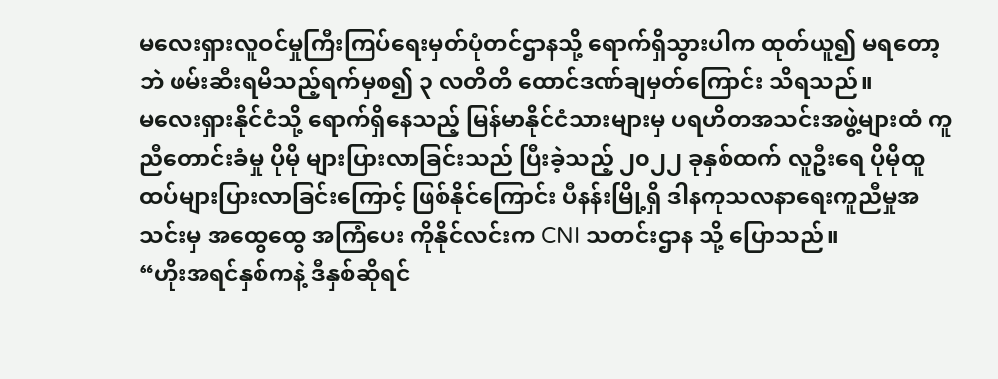မလေးရှားလူဝင်မှုကြီးကြပ်ရေးမှတ်ပုံတင်ဌာနသို့ ရောက်ရှိသွားပါက ထုတ်ယူ၍ မရတော့ဘဲ ဖမ်းဆီးရမိသည့်ရက်မှစ၍ ၃ လတိတိ ထောင်ဒဏ်ချမှတ်ကြောင်း သိရသည်။
မလေးရှားနိုင်ငံသို့ ရောက်ရှိနေသည့် မြန်မာနိုင်ငံသားများမှ ပရဟိတအသင်းအဖွဲ့များထံ ကူညီတောင်းခံမှု ပိုမို များပြားလာခြင်းသည် ပြီးခဲ့သည့် ၂၀၂၂ ခုနှစ်ထက် လူဦးရေ ပိုမိုထူထပ်များပြားလာခြင်းကြောင့် ဖြစ်နိုင်ကြောင်း ပီနန်းမြို့ရှိ ဒါနကုသလနာရေးကူညီမှုအသင်းမှ အထွေထွေ အကြံပေး ကိုနိုင်လင်းက CNI သတင်းဌာန သို့ ပြောသည်။
“ဟိုးအရင်နှစ်ကနဲ့ ဒီနှစ်ဆိုရင်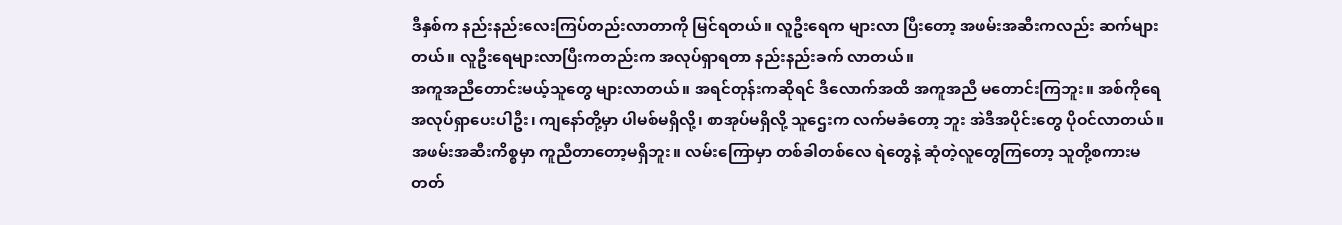ဒီနှစ်က နည်းနည်းလေးကြပ်တည်းလာတာကို မြင်ရတယ်။ လူဦးရေက များလာ ပြီးတော့ အဖမ်းအဆီးကလည်း ဆက်များတယ်။ လူဦးရေများလာပြီးကတည်းက အလုပ်ရှာရတာ နည်းနည်းခက် လာတယ်။
အကူအညီတောင်းမယ့်သူတွေ များလာတယ်။ အရင်တုန်းကဆိုရင် ဒီလောက်အထိ အကူအညီ မတောင်းကြဘူး။ အစ်ကိုရေ အလုပ်ရှာပေးပါဦး၊ ကျနော်တို့မှာ ပါမစ်မရှိလို့၊ စာအုပ်မရှိလို့ သူဌေးက လက်မခံတော့ ဘူး အဲဒီအပိုင်းတွေ ပိုဝင်လာတယ်။ အဖမ်းအဆီးကိစ္စမှာ ကူညီတာတော့မရှိဘူး။ လမ်းကြောမှာ တစ်ခါတစ်လေ ရဲတွေနဲ့ ဆုံတဲ့လူတွေကြတော့ သူတို့စကားမတတ်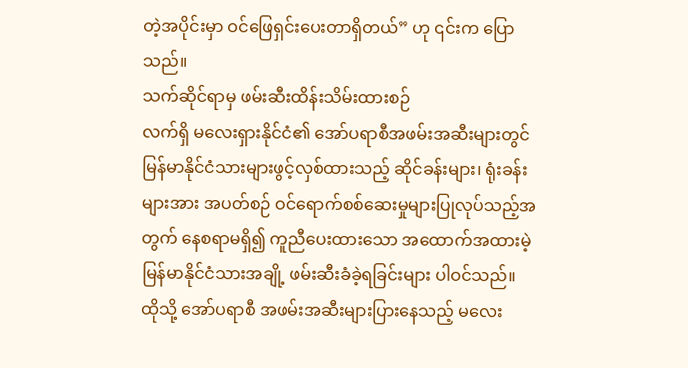တဲ့အပိုင်းမှာ ဝင်ဖြေရှင်းပေးတာရှိတယ်” ဟု ၎င်းက ပြောသည်။
သက်ဆိုင်ရာမှ ဖမ်းဆီးထိန်းသိမ်းထားစဉ်
လက်ရှိ မလေးရှားနိုင်ငံ၏ အော်ပရာစီအဖမ်းအဆီးများတွင် မြန်မာနိုင်ငံသားများဖွင့်လှစ်ထားသည့် ဆိုင်ခန်းများ၊ ရုံးခန်းများအား အပတ်စဉ် ဝင်ရောက်စစ်ဆေးမှုများပြုလုပ်သည့်အတွက် နေစရာမရှိ၍ ကူညီပေးထားသော အထောက်အထားမဲ့ မြန်မာနိုင်ငံသားအချို့ ဖမ်းဆီးခံခဲ့ရခြင်းများ ပါဝင်သည်။
ထိုသို့ အော်ပရာစီ အဖမ်းအဆီးများပြားနေသည့် မလေး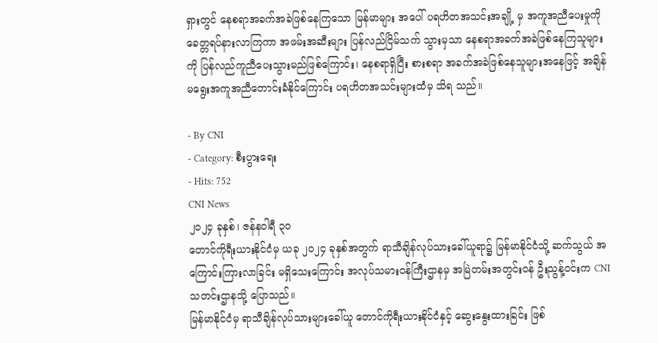ရှားတွင် နေစရာအခက်အခဲဖြစ်နေကြသော မြန်မာများ အပေါ် ပရဟိတအသင်းအချို့ မှ အကူအညီပေးမှုကို ခေတ္တရပ်နားလာကြကာ အဖမ်းအဆီးများ ပြန်လည်ငြိမ်သက် သွားမှသာ နေစရာအခက်အခဲဖြစ်နေကြသူများကို ပြန်လည်ကူညီပေးသွားမည်ဖြစ်ကြောင်း၊ နေစရာရှိပြီး စားစရာ အခက်အခဲဖြစ်နေသူများအနေဖြင့် အချိန်မရွေးအကူအညီတောင်းခံနိုင်ကြောင်း ပရဟိတအသင်းများထံမှ သိရ သည်။

- By CNI
- Category: စီးပွားရေး
- Hits: 752
CNI News
၂၀၂၄ ခုနှစ်၊ ဇန်နဝါရီ ၃၀
တောင်ကိုရီးယားနိုင်ငံမှ ယခု ၂၀၂၄ ခုနှစ်အတွက် ရာသီချိန်လုပ်သားခေါ်ယူရာ၌ မြန်မာနိုင်ငံသို့ ဆက်သွယ် အကြောင်းကြားလာခြင်း မရှိသေးကြောင်း အလုပ်သမားဝန်ကြီးဌာနမှ အမြဲတမ်းအတွင်းဝန် ဦးညွန့်ဝင်းက CNI သတင်းဌာနသို့ ပြောသည်။
မြန်မာနိုင်ငံမှ ရာသီချိန်လုပ်သားများခေါ်ယူ တောင်ကိုရီးယားနိုင်ငံနှင့် ဆွေးနွေးထားခြင်း ဖြစ်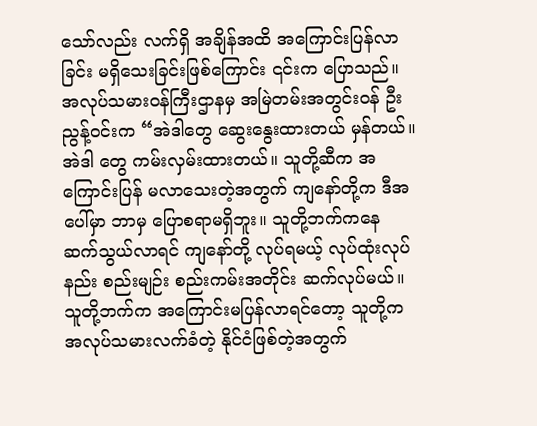သော်လည်း လက်ရှိ အချိန်အထိ အကြောင်းပြန်လာခြင်း မရှိသေးခြင်းဖြစ်ကြောင်း ၎င်းက ပြောသည်။
အလုပ်သမားဝန်ကြီးဌာနမှ အမြဲတမ်းအတွင်းဝန် ဦးညွန့်ဝင်းက “အဲဒါတွေ ဆွေးနွေးထားတယ် မှန်တယ်။ အဲဒါ တွေ ကမ်းလှမ်းထားတယ်။ သူတို့ဆီက အကြောင်းပြန် မလာသေးတဲ့အတွက် ကျနော်တို့က ဒီအပေါ်မှာ ဘာမှ ပြောစရာမရှိဘူး။ သူတို့ဘက်ကနေ ဆက်သွယ်လာရင် ကျနော်တို့ လုပ်ရမယ့် လုပ်ထုံးလုပ်နည်း စည်းမျဉ်း စည်းကမ်းအတိုင်း ဆက်လုပ်မယ်။ သူတို့ဘက်က အကြောင်းမပြန်လာရင်တော့ သူတို့က အလုပ်သမားလက်ခံတဲ့ နိုင်ငံဖြစ်တဲ့အတွက်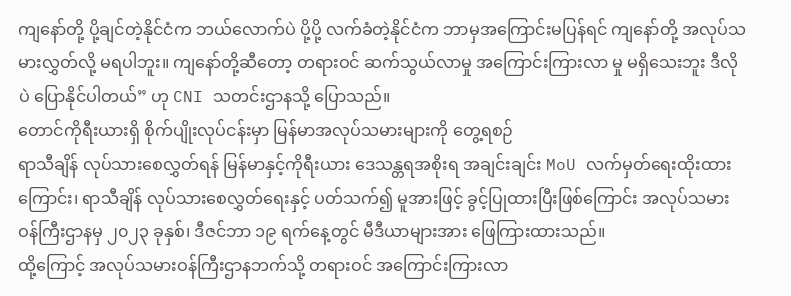ကျနော်တို့ ပို့ချင်တဲ့နိုင်ငံက ဘယ်လောက်ပဲ ပို့ပို့ လက်ခံတဲ့နိုင်ငံက ဘာမှအကြောင်းမပြန်ရင် ကျနော်တို့ အလုပ်သမားလွှတ်လို့ မရပါဘူး။ ကျနော်တို့ဆီတော့ တရားဝင် ဆက်သွယ်လာမှု အကြောင်းကြားလာ မှု မရှိသေးဘူး ဒီလိုပဲ ပြောနိုင်ပါတယ်” ဟု CNI သတင်းဌာနသို့ ပြောသည်။
တောင်ကိုရီးယားရှိ စိုက်ပျိုးလုပ်ငန်းမှာ မြန်မာအလုပ်သမားများကို တွေ့ရစဉ်
ရာသီချိန် လုပ်သားစေလွှတ်ရန် မြန်မာနှင့်ကိုရီးယား ဒေသန္တရအစိုးရ အချင်းချင်း MoU လက်မှတ်ရေးထိုးထား ကြောင်း၊ ရာသီချိန် လုပ်သားစေလွှတ်ရေးနှင့် ပတ်သက်၍ မူအားဖြင့် ခွင့်ပြုထားပြီးဖြစ်ကြောင်း အလုပ်သမား ဝန်ကြီးဌာနမှ ၂၀၂၃ ခုနှစ်၊ ဒီဇင်ဘာ ၁၉ ရက်နေ့တွင် မီဒီယာများအား ဖြေကြားထားသည်။
ထို့ကြောင့် အလုပ်သမားဝန်ကြီးဌာနဘက်သို့ တရားဝင် အကြောင်းကြားလာ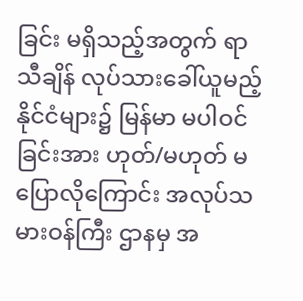ခြင်း မရှိသည့်အတွက် ရာသီချိန် လုပ်သားခေါ်ယူမည့် နိုင်ငံများ၌ မြန်မာ မပါဝင်ခြင်းအား ဟုတ်/မဟုတ် မပြောလိုကြောင်း အလုပ်သမားဝန်ကြီး ဌာနမှ အ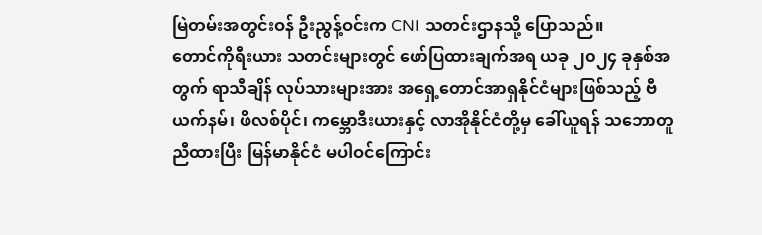မြဲတမ်းအတွင်းဝန် ဦးညွန့်ဝင်းက CNI သတင်းဌာနသို့ ပြောသည်။
တောင်ကိုရီးယား သတင်းများတွင် ဖော်ပြထားချက်အရ ယခု ၂၀၂၄ ခုနှစ်အတွက် ရာသီချိန် လုပ်သားများအား အရှေ့တောင်အာရှနိုင်ငံများဖြစ်သည့် ဗီယက်နမ်၊ ဖိလစ်ပိုင်၊ ကမ္ဘောဒီးယားနှင့် လာအိုနိုင်ငံတို့မှ ခေါ်ယူရန် သဘောတူညီထားပြီး မြန်မာနိုင်ငံ မပါဝင်ကြောင်း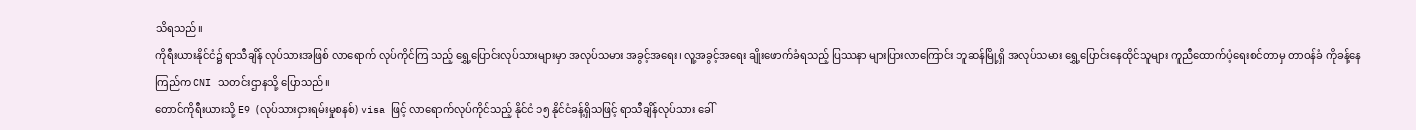သိရသည်။
ကိုရီးယားနိုင်ငံ၌ ရာသီချိန် လုပ်သားအဖြစ် လာရောက် လုပ်ကိုင်ကြ သည့် ရွှေ့ပြောင်းလုပ်သားများမှာ အလုပ်သမား အခွင့်အရေး၊ လူ့အခွင့်အရေး ချိုးဖောက်ခံရသည့် ပြဿနာ များပြားလာကြောင်း ဘူဆန်မြို့ရှိ အလုပ်သမား ရွှေ့ပြောင်းနေထိုင်သူများ ကူညီထောက်ပံ့ရေးစင်တာမှ တာဝန်ခံ ကိုခန့်နေကြည်က CNI သတင်းဌာနသို့ ပြောသည်။
တောင်ကိုရီးယားသို့ E9 (လုပ်သားငှားရမ်းမှုစနစ်) visa ဖြင့် လာရောက်လုပ်ကိုင်သည့် နိုင်ငံ ၁၅ နိုင်ငံခန့်ရှိသဖြင့် ရာသီချိန်လုပ်သား ခေါ်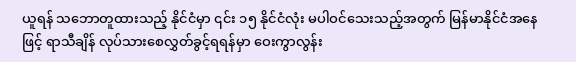ယူရန် သဘောတူထားသည့် နိုင်ငံမှာ ၎င်း ၁၅ နိုင်ငံလုံး မပါဝင်သေးသည့်အတွက် မြန်မာနိုင်ငံအနေဖြင့် ရာသီချိန် လုပ်သားစေလွှတ်ခွင့်ရရန်မှာ ဝေးကွာလွန်း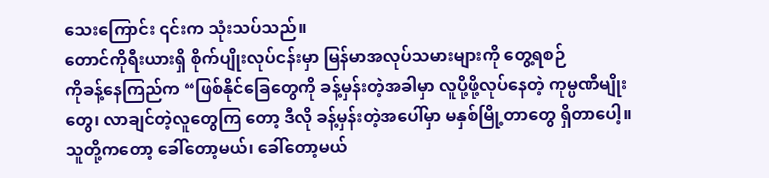သေးကြောင်း ၎င်းက သုံးသပ်သည်။
တောင်ကိုရီးယားရှိ စိုက်ပျိုးလုပ်ငန်းမှာ မြန်မာအလုပ်သမားများကို တွေ့ရစဉ်
ကိုခန့်နေကြည်က “ဖြစ်နိုင်ခြေတွေကို ခန့်မှန်းတဲ့အခါမှာ လူပို့ဖို့လုပ်နေတဲ့ ကုမ္ပဏီမျိုးတွေ၊ လာချင်တဲ့လူတွေကြ တော့ ဒီလို ခန့်မှန်းတဲ့အပေါ်မှာ မနှစ်မြို့တာတွေ ရှိတာပေါ့။ သူတို့ကတော့ ခေါ်တော့မယ်၊ ခေါ်တော့မယ်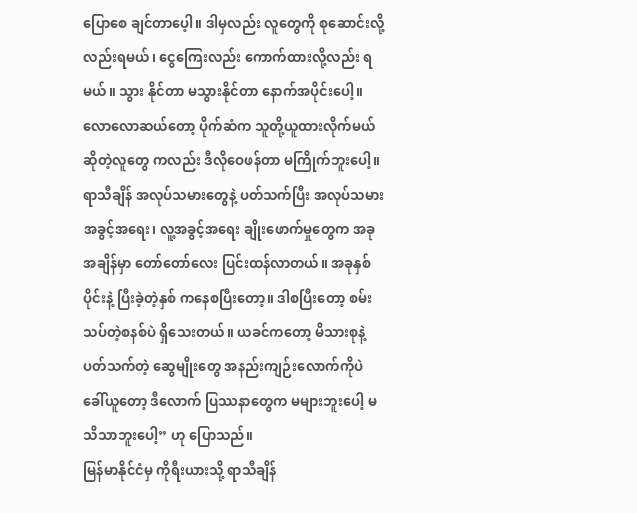ပြောစေ ချင်တာပေ့ါ။ ဒါမှလည်း လူတွေကို စုဆောင်းလို့လည်းရမယ်၊ ငွေကြေးလည်း ကောက်ထားလို့လည်း ရမယ်။ သွား နိုင်တာ မသွားနိုင်တာ နောက်အပိုင်းပေါ့။ လောလောဆယ်တော့ ပိုက်ဆံက သူတို့ယူထားလိုက်မယ် ဆိုတဲ့လူတွေ ကလည်း ဒီလိုဝေဖန်တာ မကြိုက်ဘူးပေါ့။ ရာသီချိန် အလုပ်သမားတွေနဲ့ ပတ်သက်ပြီး အလုပ်သမား အခွင့်အရေး၊ လူ့အခွင့်အရေး ချိုးဖောက်မှုတွေက အခုအချိန်မှာ တော်တော်လေး ပြင်းထန်လာတယ်။ အခုနှစ်ပိုင်းနဲ့ ပြီးခဲ့တဲ့နှစ် ကနေစပြီးတော့။ ဒါစပြီးတော့ စမ်းသပ်တဲ့စနစ်ပဲ ရှိသေးတယ်။ ယခင်ကတော့ မိသားစုနဲ့ပတ်သက်တဲ့ ဆွေမျိုးတွေ အနည်းကျဉ်းလောက်ကိုပဲ ခေါ်ယူတော့ ဒီလောက် ပြဿနာတွေက မများဘူးပေါ့ မသိသာဘူးပေါ့” ဟု ပြောသည်။
မြန်မာနိုင်ငံမှ ကိုရီးယားသို့ ရာသီချိန်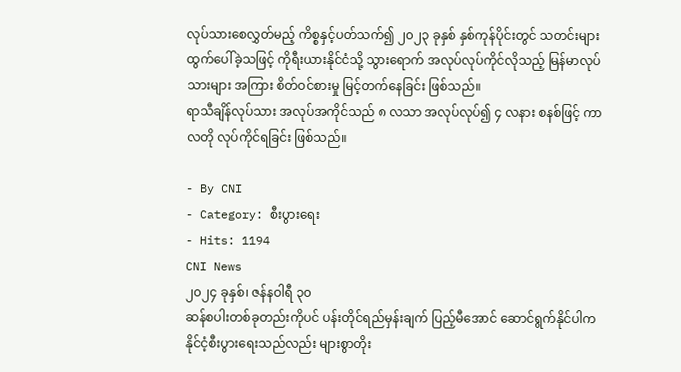လုပ်သားစေလွှတ်မည့် ကိစ္စနှင့်ပတ်သက်၍ ၂၀၂၃ ခုနှစ် နှစ်ကုန်ပိုင်းတွင် သတင်းများ ထွက်ပေါ်ခဲ့သဖြင့် ကိုရီးယားနိုင်ငံသို့ သွားရောက် အလုပ်လုပ်ကိုင်လိုသည့် မြန်မာလုပ်သားများ အကြား စိတ်ဝင်စားမှု မြင့်တက်နေခြင်း ဖြစ်သည်။
ရာသီချိန်လုပ်သား အလုပ်အကိုင်သည် ၈ လသာ အလုပ်လုပ်၍ ၄ လနား စနစ်ဖြင့် ကာလတို လုပ်ကိုင်ရခြင်း ဖြစ်သည်။

- By CNI
- Category: စီးပွားရေး
- Hits: 1194
CNI News
၂၀၂၄ ခုနှစ်၊ ဇန်နဝါရီ ၃၀
ဆန်စပါးတစ်ခုတည်းကိုပင် ပန်းတိုင်ရည်မှန်းချက် ပြည့်မီအောင် ဆောင်ရွက်နိုင်ပါက နိုင်ငံ့စီးပွားရေးသည်လည်း များစွာတိုး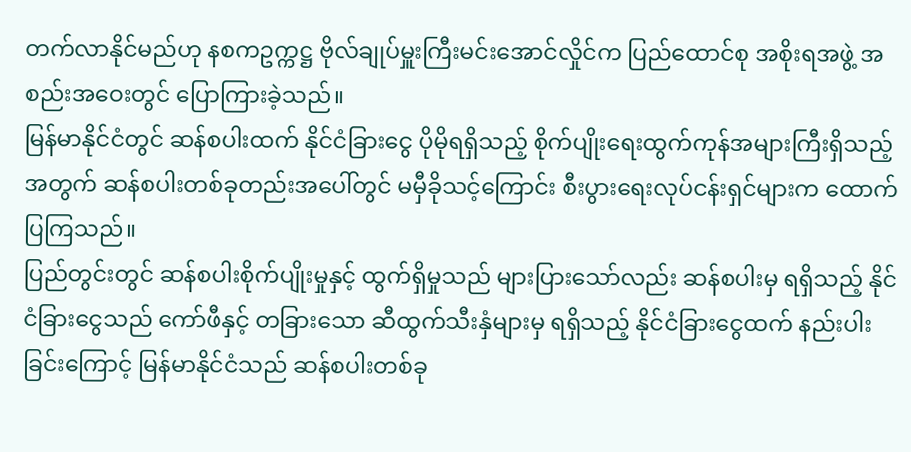တက်လာနိုင်မည်ဟု နစကဥက္ကဋ္ဌ ဗိုလ်ချုပ်မှူးကြီးမင်းအောင်လှိုင်က ပြည်ထောင်စု အစိုးရအဖွဲ့ အစည်းအဝေးတွင် ပြောကြားခဲ့သည်။
မြန်မာနိုင်ငံတွင် ဆန်စပါးထက် နိုင်ငံခြားငွေ ပိုမိုရရှိသည့် စိုက်ပျိုးရေးထွက်ကုန်အများကြီးရှိသည့်အတွက် ဆန်စပါးတစ်ခုတည်းအပေါ်တွင် မမှီခိုသင့်ကြောင်း စီးပွားရေးလုပ်ငန်းရှင်များက ထောက်ပြကြသည်။
ပြည်တွင်းတွင် ဆန်စပါးစိုက်ပျိုးမှုနှင့် ထွက်ရှိမှုသည် များပြားသော်လည်း ဆန်စပါးမှ ရရှိသည့် နိုင်ငံခြားငွေသည် ကော်ဖီနှင့် တခြားသော ဆီထွက်သီးနှံများမှ ရရှိသည့် နိုင်ငံခြားငွေထက် နည်းပါးခြင်းကြောင့် မြန်မာနိုင်ငံသည် ဆန်စပါးတစ်ခု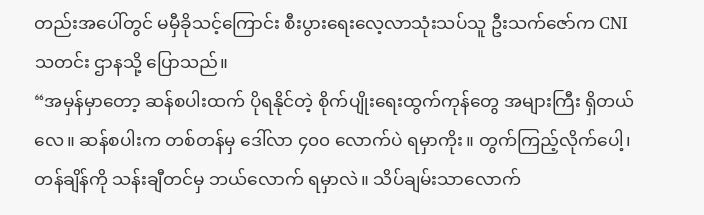တည်းအပေါ်တွင် မမှီခိုသင့်ကြောင်း စီးပွားရေးလေ့လာသုံးသပ်သူ ဦးသက်ဇော်က CNI သတင်း ဌာနသို့ ပြောသည်။
“အမှန်မှာတော့ ဆန်စပါးထက် ပိုရနိုင်တဲ့ စိုက်ပျိုးရေးထွက်ကုန်တွေ အများကြီး ရှိတယ်လေ။ ဆန်စပါးက တစ်တန်မှ ဒေါ်လာ ၄၀၀ လောက်ပဲ ရမှာကိုး။ တွက်ကြည့်လိုက်ပေါ့၊ တန်ချိန်ကို သန်းချီတင်မှ ဘယ်လောက် ရမှာလဲ။ သိပ်ချမ်းသာလောက်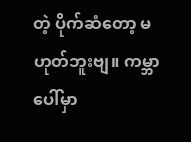တဲ့ ပိုက်ဆံတော့ မဟုတ်ဘူးဗျ။ ကမ္ဘာပေါ်မှာ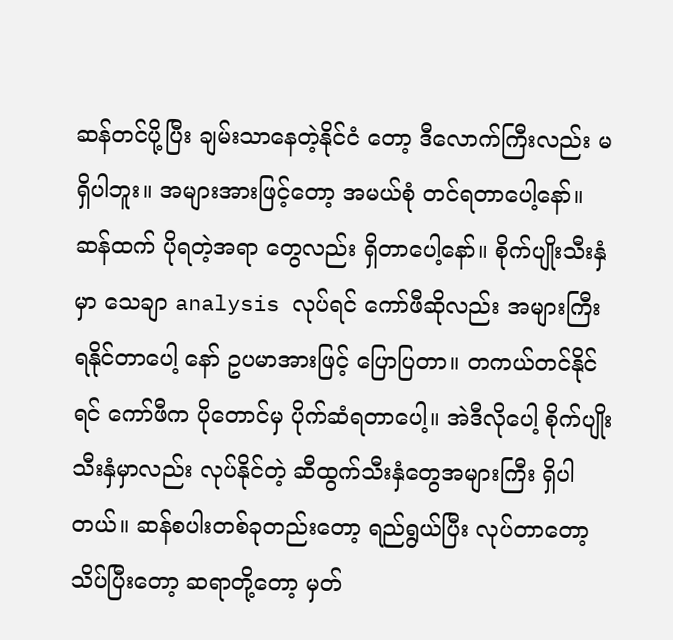ဆန်တင်ပို့ပြီး ချမ်းသာနေတဲ့နိုင်ငံ တော့ ဒီလောက်ကြီးလည်း မရှိပါဘူး။ အများအားဖြင့်တော့ အမယ်စုံ တင်ရတာပေါ့နော်။ ဆန်ထက် ပိုရတဲ့အရာ တွေလည်း ရှိတာပေါ့နော်။ စိုက်ပျိုးသီးနှံမှာ သေချာ analysis လုပ်ရင် ကော်ဖီဆိုလည်း အများကြီး ရနိုင်တာပေါ့ နော် ဥပမာအားဖြင့် ပြောပြတာ။ တကယ်တင်နိုင်ရင် ကော်ဖီက ပိုတောင်မှ ပိုက်ဆံရတာပေါ့။ အဲဒီလိုပေါ့ စိုက်ပျိုး သီးနှံမှာလည်း လုပ်နိုင်တဲ့ ဆီထွက်သီးနှံတွေအများကြီး ရှိပါတယ်။ ဆန်စပါးတစ်ခုတည်းတော့ ရည်ရွယ်ပြီး လုပ်တာတော့ သိပ်ပြီးတော့ ဆရာတို့တော့ မှတ်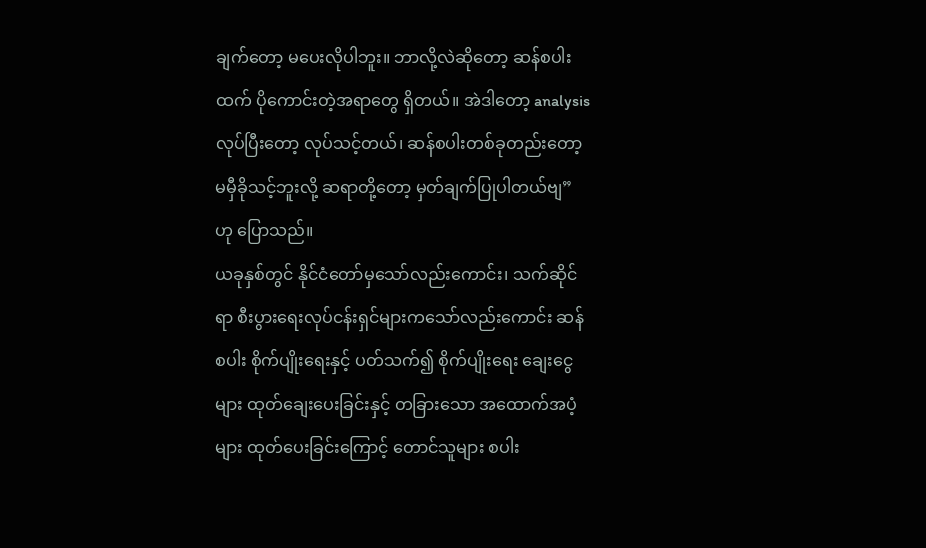ချက်တော့ မပေးလိုပါဘူး။ ဘာလို့လဲဆိုတော့ ဆန်စပါးထက် ပိုကောင်းတဲ့အရာတွေ ရှိတယ်။ အဲဒါတော့ analysis လုပ်ပြီးတော့ လုပ်သင့်တယ်၊ ဆန်စပါးတစ်ခုတည်းတော့ မမှီခိုသင့်ဘူးလို့ ဆရာတို့တော့ မှတ်ချက်ပြုပါတယ်ဗျ” ဟု ပြောသည်။
ယခုနှစ်တွင် နိုင်ငံတော်မှသော်လည်းကောင်း၊ သက်ဆိုင်ရာ စီးပွားရေးလုပ်ငန်းရှင်များကသော်လည်းကောင်း ဆန်စပါး စိုက်ပျိုးရေးနှင့် ပတ်သက်၍ စိုက်ပျိုးရေး ချေးငွေများ ထုတ်ချေးပေးခြင်းနှင့် တခြားသော အထောက်အပံ့ များ ထုတ်ပေးခြင်းကြောင့် တောင်သူများ စပါး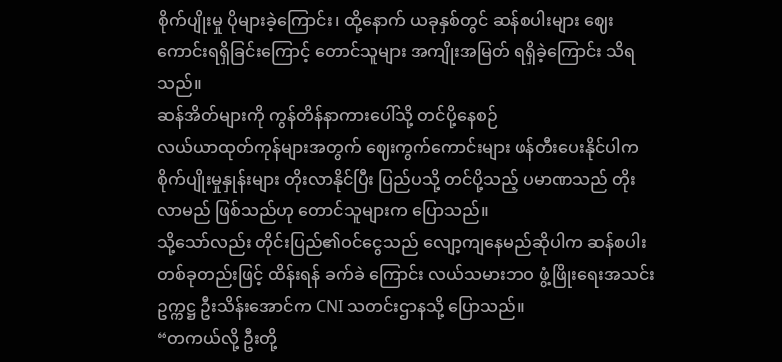စိုက်ပျိုးမှု ပိုများခဲ့ကြောင်း၊ ထို့နောက် ယခုနှစ်တွင် ဆန်စပါးများ ဈေးကောင်းရရှိခြင်းကြောင့် တောင်သူများ အကျိုးအမြတ် ရရှိခဲ့ကြောင်း သိရသည်။
ဆန်အိတ်များကို ကွန်တိန်နာကားပေါ်သို့ တင်ပို့နေစဉ်
လယ်ယာထုတ်ကုန်များအတွက် ဈေးကွက်ကောင်းများ ဖန်တီးပေးနိုင်ပါက စိုက်ပျိုးမှုနှုန်းများ တိုးလာနိုင်ပြီး ပြည်ပသို့ တင်ပို့သည့် ပမာဏသည် တိုးလာမည် ဖြစ်သည်ဟု တောင်သူများက ပြောသည်။
သို့သော်လည်း တိုင်းပြည်၏ဝင်ငွေသည် လျော့ကျနေမည်ဆိုပါက ဆန်စပါးတစ်ခုတည်းဖြင့် ထိန်းရန် ခက်ခဲ ကြောင်း လယ်သမားဘဝ ဖွံ့ဖြိုးရေးအသင်း ဥက္ကဋ္ဌ ဦးသိန်းအောင်က CNI သတင်းဌာနသို့ ပြောသည်။
“တကယ်လို့ ဦးတို့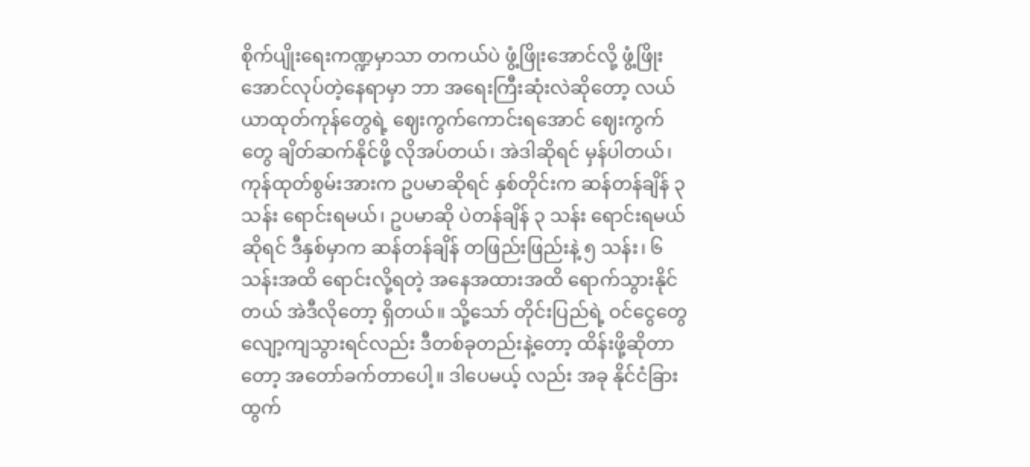စိုက်ပျိုးရေးကဏ္ဍမှာသာ တကယ်ပဲ ဖွံ့ဖြိုးအောင်လို့ ဖွံ့ဖြိုးအောင်လုပ်တဲ့နေရာမှာ ဘာ အရေးကြီးဆုံးလဲဆိုတော့ လယ်ယာထုတ်ကုန်တွေရဲ့ ဈေးကွက်ကောင်းရအောင် ဈေးကွက်တွေ ချိတ်ဆက်နိုင်ဖို့ လိုအပ်တယ်၊ အဲဒါဆိုရင် မှန်ပါတယ်၊ ကုန်ထုတ်စွမ်းအားက ဥပမာဆိုရင် နှစ်တိုင်းက ဆန်တန်ချိန် ၃ သန်း ရောင်းရမယ်၊ ဥပမာဆို ပဲတန်ချိန် ၃ သန်း ရောင်းရမယ်ဆိုရင် ဒီနှစ်မှာက ဆန်တန်ချိန် တဖြည်းဖြည်းနဲ့ ၅ သန်း၊ ၆ သန်းအထိ ရောင်းလို့ရတဲ့ အနေအထားအထိ ရောက်သွားနိုင်တယ် အဲဒီလိုတော့ ရှိတယ်။ သို့သော် တိုင်းပြည်ရဲ့ ဝင်ငွေတွေ လျော့ကျသွားရင်လည်း ဒီတစ်ခုတည်းနဲ့တော့ ထိန်းဖို့ဆိုတာတော့ အတော်ခက်တာပေါ့။ ဒါပေမယ့် လည်း အခု နိုင်ငံခြားထွက်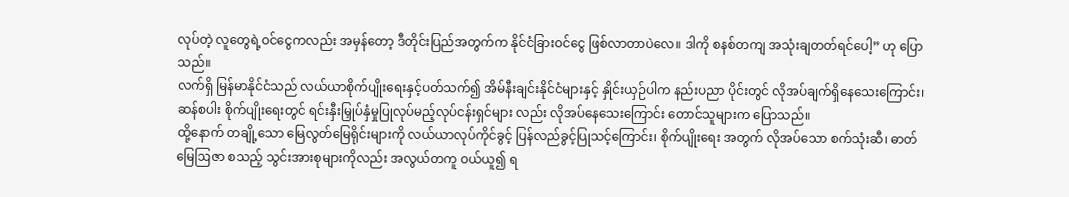လုပ်တဲ့ လူတွေရဲ့ဝင်ငွေကလည်း အမှန်တော့ ဒီတိုင်းပြည်အတွက်က နိုင်ငံခြားဝင်ငွေ ဖြစ်လာတာပဲလေ။ ဒါကို စနစ်တကျ အသုံးချတတ်ရင်ပေါ့” ဟု ပြောသည်။
လက်ရှိ မြန်မာနိုင်ငံသည် လယ်ယာစိုက်ပျိုးရေးနှင့်ပတ်သက်၍ အိမ်နီးချင်းနိုင်ငံများနှင့် နှိုင်းယှဉ်ပါက နည်းပညာ ပိုင်းတွင် လိုအပ်ချက်ရှိနေသေးကြောင်း၊ ဆန်စပါး စိုက်ပျိုးရေးတွင် ရင်းနှီးမြှုပ်နှံမှုပြုလုပ်မည့်လုပ်ငန်းရှင်များ လည်း လိုအပ်နေသေးကြောင်း တောင်သူများက ပြောသည်။
ထို့နောက် တချို့သော မြေလွတ်မြေရိုင်းများကို လယ်ယာလုပ်ကိုင်ခွင့် ပြန်လည်ခွင့်ပြုသင့်ကြောင်း၊ စိုက်ပျိုးရေး အတွက် လိုအပ်သော စက်သုံးဆီ၊ ဓာတ်မြေဩဇာ စသည့် သွင်းအားစုများကိုလည်း အလွယ်တကူ ဝယ်ယူ၍ ရ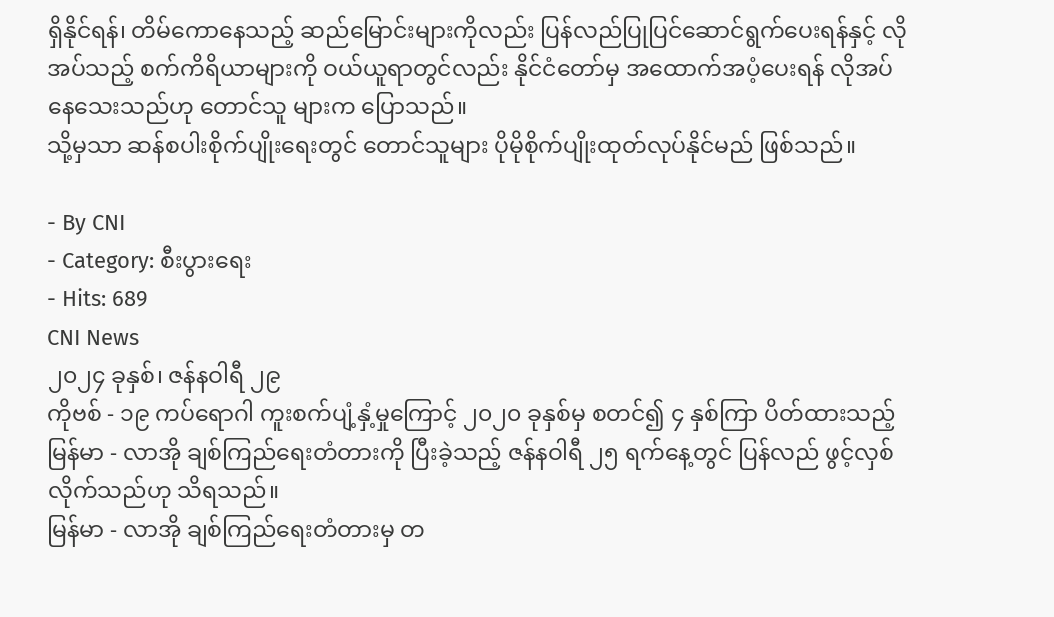ရှိနိုင်ရန်၊ တိမ်ကောနေသည့် ဆည်မြောင်းများကိုလည်း ပြန်လည်ပြုပြင်ဆောင်ရွက်ပေးရန်နှင့် လိုအပ်သည့် စက်ကိရိယာများကို ဝယ်ယူရာတွင်လည်း နိုင်ငံတော်မှ အထောက်အပံ့ပေးရန် လိုအပ်နေသေးသည်ဟု တောင်သူ များက ပြောသည်။
သို့မှသာ ဆန်စပါးစိုက်ပျိုးရေးတွင် တောင်သူများ ပိုမိုစိုက်ပျိုးထုတ်လုပ်နိုင်မည် ဖြစ်သည်။

- By CNI
- Category: စီးပွားရေး
- Hits: 689
CNI News
၂၀၂၄ ခုနှစ်၊ ဇန်နဝါရီ ၂၉
ကိုဗစ် - ၁၉ ကပ်ရောဂါ ကူးစက်ပျံ့နှံ့မှုကြောင့် ၂၀၂၀ ခုနှစ်မှ စတင်၍ ၄ နှစ်ကြာ ပိတ်ထားသည့် မြန်မာ - လာအို ချစ်ကြည်ရေးတံတားကို ပြီးခဲ့သည့် ဇန်နဝါရီ ၂၅ ရက်နေ့တွင် ပြန်လည် ဖွင့်လှစ်လိုက်သည်ဟု သိရသည်။
မြန်မာ - လာအို ချစ်ကြည်ရေးတံတားမှ တ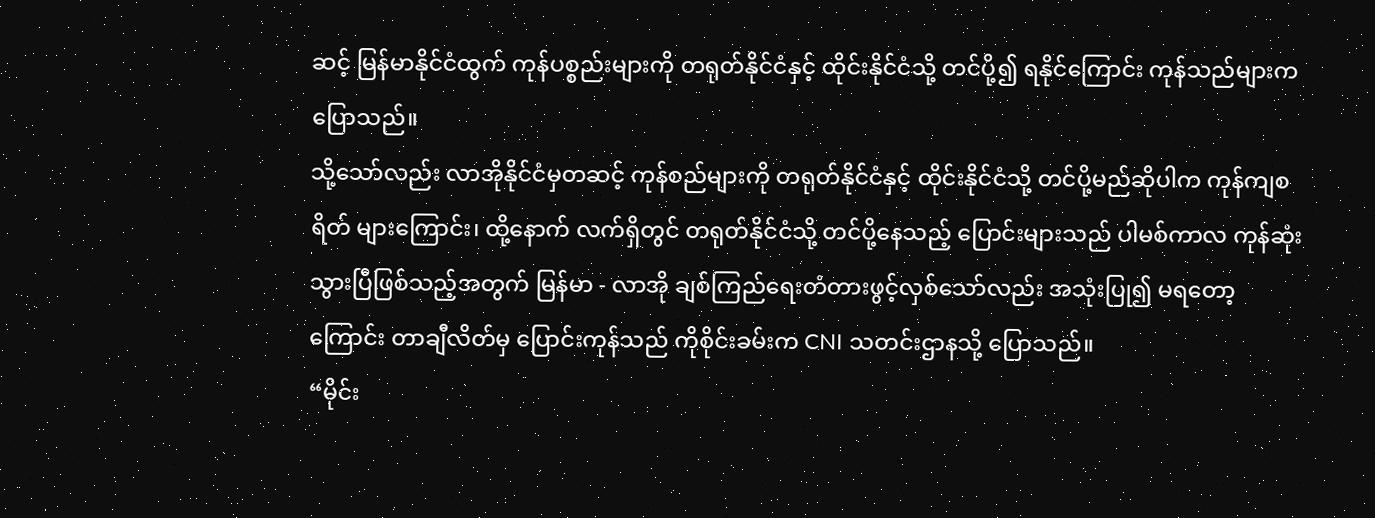ဆင့် မြန်မာနိုင်ငံထွက် ကုန်ပစ္စည်းများကို တရုတ်နိုင်ငံနှင့် ထိုင်းနိုင်ငံသို့ တင်ပို့၍ ရနိုင်ကြောင်း ကုန်သည်များက ပြောသည်။
သို့သော်လည်း လာအိုနိုင်ငံမှတဆင့် ကုန်စည်များကို တရုတ်နိုင်ငံနှင့် ထိုင်းနိုင်ငံသို့ တင်ပို့မည်ဆိုပါက ကုန်ကျစရိတ် များကြောင်း၊ ထို့နောက် လက်ရှိတွင် တရုတ်နိုင်ငံသို့ တင်ပို့နေသည့် ပြောင်းများသည် ပါမစ်ကာလ ကုန်ဆုံးသွားပြီဖြစ်သည့်အတွက် မြန်မာ - လာအို ချစ်ကြည်ရေးတံတားဖွင့်လှစ်သော်လည်း အသုံးပြု၍ မရတော့ ကြောင်း တာချီလိတ်မှ ပြောင်းကုန်သည် ကိုစိုင်းခမ်းက CNI သတင်းဌာနသို့ ပြောသည်။
“မိုင်း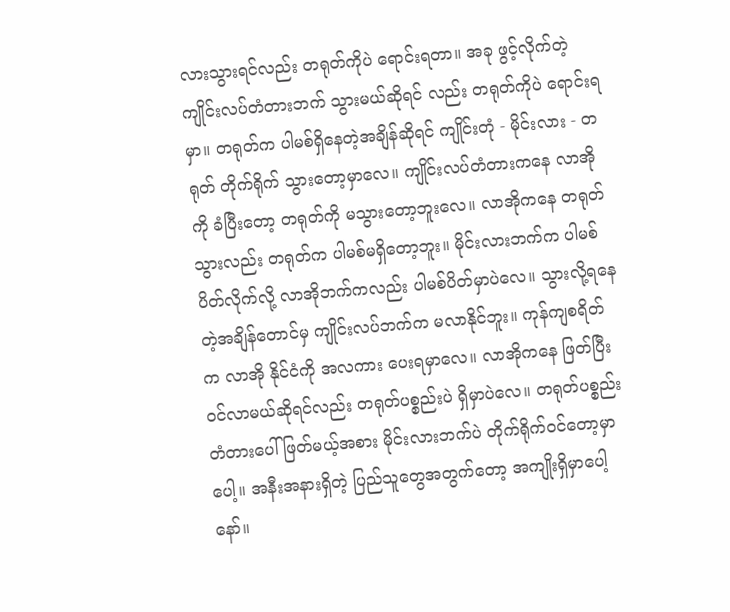လားသွားရင်လည်း တရုတ်ကိုပဲ ရောင်းရတာ။ အခု ဖွင့်လိုက်တဲ့ ကျိုင်းလပ်တံတားဘက် သွားမယ်ဆိုရင် လည်း တရုတ်ကိုပဲ ရောင်းရမှာ။ တရုတ်က ပါမစ်ရှိနေတဲ့အချိန်ဆိုရင် ကျိုင်းတုံ - မိုင်းလား - တရုတ် တိုက်ရိုက် သွားတော့မှာလေ။ ကျိုင်းလပ်တံတားကနေ လာအိုကို ခံပြီးတော့ တရုတ်ကို မသွားတော့ဘူးလေ။ လာအိုကနေ တရုတ်သွားလည်း တရုတ်က ပါမစ်မရှိတော့ဘူး။ မိုင်းလားဘက်က ပါမစ်ပိတ်လိုက်လို့ လာအိုဘက်ကလည်း ပါမစ်ပိတ်မှာပဲလေ။ သွားလို့ရနေတဲ့အချိန်တောင်မှ ကျိုင်းလပ်ဘက်က မလာနိုင်ဘူး။ ကုန်ကျစရိတ်က လာအို နိုင်ငံကို အလကား ပေးရမှာလေ။ လာအိုကနေ ဖြတ်ပြီး ဝင်လာမယ်ဆိုရင်လည်း တရုတ်ပစ္စည်းပဲ ရှိမှာပဲလေ။ တရုတ်ပစ္စည်း တံတားပေါ် ဖြတ်မယ့်အစား မိုင်းလားဘက်ပဲ တိုက်ရိုက်ဝင်တော့မှာပေါ့။ အနီးအနားရှိတဲ့ ပြည်သူတွေအတွက်တော့ အကျိုးရှိမှာပေါ့နော်။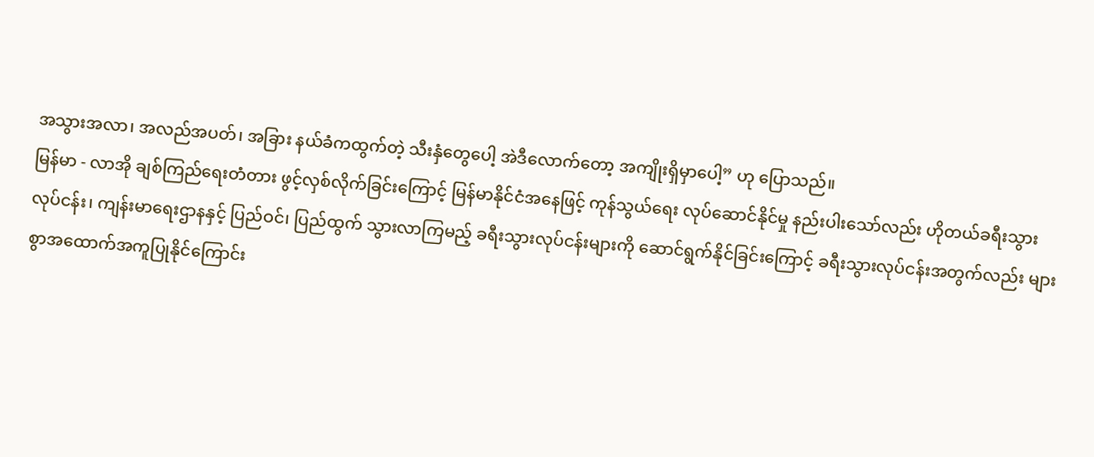အသွားအလာ၊ အလည်အပတ်၊ အခြား နယ်ခံကထွက်တဲ့ သီးနှံတွေပေါ့ အဲဒီလောက်တော့ အကျိုးရှိမှာပေါ့” ဟု ပြောသည်။
မြန်မာ - လာအို ချစ်ကြည်ရေးတံတား ဖွင့်လှစ်လိုက်ခြင်းကြောင့် မြန်မာနိုင်ငံအနေဖြင့် ကုန်သွယ်ရေး လုပ်ဆောင်နိုင်မှု နည်းပါးသော်လည်း ဟိုတယ်ခရီးသွားလုပ်ငန်း၊ ကျန်းမာရေးဌာနနှင့် ပြည်ဝင်၊ ပြည်ထွက် သွားလာကြမည့် ခရီးသွားလုပ်ငန်းများကို ဆောင်ရွက်နိုင်ခြင်းကြောင့် ခရီးသွားလုပ်ငန်းအတွက်လည်း များစွာအထောက်အကူပြုနိုင်ကြောင်း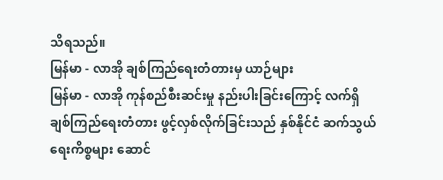သိရသည်။
မြန်မာ - လာအို ချစ်ကြည်ရေးတံတားမှ ယာဉ်များ
မြန်မာ - လာအို ကုန်စည်စီးဆင်းမှု နည်းပါးခြင်းကြောင့် လက်ရှိ ချစ်ကြည်ရေးတံတား ဖွင့်လှစ်လိုက်ခြင်းသည် နှစ်နိုင်ငံ ဆက်သွယ်ရေးကိစ္စများ ဆောင်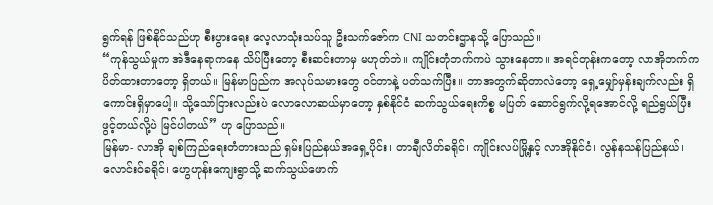ရွက်ရန် ဖြစ်နိုင်သည်ဟု စီးပွားရေး လေ့လာသုံးသပ်သူ ဦးသက်ဇော်က CNI သတင်းဌာနသို့ ပြောသည်။
“ကုန်သွယ်မှုက အဲဒီနေရာကနေ သိပ်ပြီးတော့ စီးဆင်းတာမှ မဟုတ်ဘဲ။ ကျိုင်းတုံဘက်ကပဲ သွားနေတာ။ အရင်တုန်းကတော့ လာအိုဘက်က ပိတ်ထားတာတော့ ရှိတယ်။ မြန်မာပြည်က အလုပ်သမားတွေ ဝင်တာနဲ့ ပတ်သက်ပြီး။ ဘာအတွက်ဆိုတာလဲတော့ ရှေ့မျှော်မှန်းချက်လည်း ရှိကောင်းရှိမှာပေါ့။ သို့သော်ငြားလည်းပဲ လောလောဆယ်မှာတော့ နှစ်နိုင်ငံ ဆက်သွယ်ရေးကိစ္စ မပြတ် ဆောင်ရွက်လို့ရအောင်လို့ ရည်ရွယ်ပြီး ဖွင့်တယ်လို့ပဲ မြင်ပါတယ်” ဟု ပြောသည်။
မြန်မာ- လာအို ချစ်ကြည်ရေးတံတားသည် ရှမ်းပြည်နယ်အရှေ့ပိုင်း၊ တာချီလိတ်ခရိုင်၊ ကျိုင်းလပ်မြို့နှင့် လာအိုနိုင်ငံ၊ လွန်နသန်ပြည်နယ်၊ လောင်းဝ်ခရိုင်၊ ဟွေဟုန်းကျေးရွာသို့ ဆက်သွယ်ဖောက်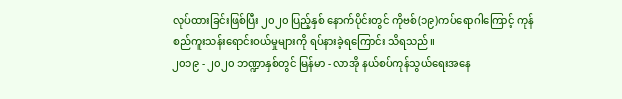လုပ်ထားခြင်းဖြစ်ပြီး ၂၀၂၀ ပြည့်နှစ် နောက်ပိုင်းတွင် ကိုဗစ်(၁၉)ကပ်ရောဂါကြောင့် ကုန်စည်ကူးသန်းရောင်းဝယ်မှုများကို ရပ်နားခဲ့ရကြောင်း သိရသည်။
၂၀၁၉ - ၂၀၂၀ ဘဏ္ဍာနှစ်တွင် မြန်မာ - လာအို နယ်စပ်ကုန်သွယ်ရေးအနေ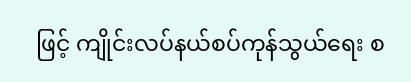ဖြင့် ကျိုင်းလပ်နယ်စပ်ကုန်သွယ်ရေး စ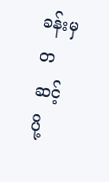ခန်းမှတဆင့် ပို့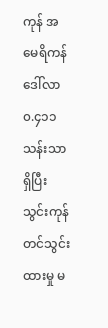ကုန် အမေရိကန်ဒေါ်လာ ၀.၄၁၁ သန်းသာ ရှိပြီး သွင်းကုန် တင်သွင်းထားမှု မ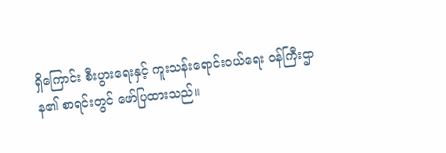ရှိကြောင်း စီးပွားရေးနှင့် ကူးသန်းရောင်းဝယ်ရေး ဝန်ကြီးဌာန၏ စာရင်းတွင် ဖော်ပြထားသည်။